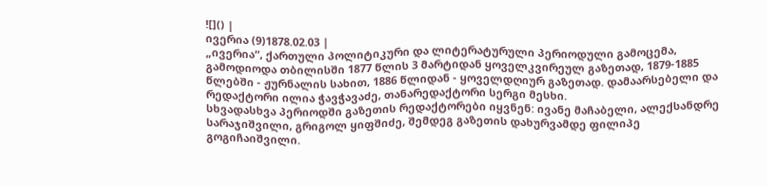![]() |
ივერია (9)1878.02.03 |
„ივერია“, ქართული პოლიტიკური და ლიტერატურული პერიოდული გამოცემა, გამოდიოდა თბილისში 1877 წლის 3 მარტიდან ყოველკვირეულ გაზეთად, 1879-1885 წლებში - ჟურნალის სახით, 1886 წლიდან - ყოველდღიურ გაზეთად. დამაარსებელი და რედაქტორი ილია ჭავჭავაძე, თანარედაქტორი სერგი მესხი.
სხვადასხვა პერიოდში გაზეთის რედაქტორები იყვნენ: ივანე მაჩაბელი, ალექსანდრე სარაჯიშვილი, გრიგოლ ყიფშიძე, შემდეგ გაზეთის დახურვამდე ფილიპე გოგიჩაიშვილი.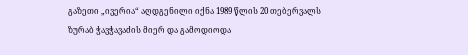გაზეთი „ივერია“ აღდგენილი იქნა 1989 წლის 20 თებერვალს ზურაბ ჭავჭავაძის მიერ და გამოდიოდა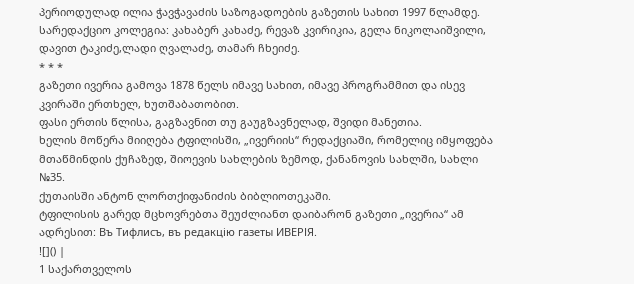პერიოდულად ილია ჭავჭავაძის საზოგადოების გაზეთის სახით 1997 წლამდე. სარედაქციო კოლეგია: კახაბერ კახაძე, რევაზ კვირიკია, გელა ნიკოლაიშვილი, დავით ტაკიძე,ლადი ღვალაძე, თამარ ჩხეიძე.
* * *
გაზეთი ივერია გამოვა 1878 წელს იმავე სახით, იმავე პროგრამმით და ისევ კვირაში ერთხელ, ხუთშაბათობით.
ფასი ერთის წლისა, გაგზავნით თუ გაუგზავნელად, შვიდი მანეთია.
ხელის მოწერა მიიღება ტფილისში, „ივერიის“ რედაქციაში, რომელიც იმყოფება მთაწმინდის ქუჩაზედ, შიოევის სახლების ზემოდ, ქანანოვის სახლში, სახლი №35.
ქუთაისში ანტონ ლორთქიფანიძის ბიბლიოთეკაში.
ტფილისის გარედ მცხოვრებთა შეუძლიანთ დაიბარონ გაზეთი „ივერია“ ამ ადრესით: Въ Тифлисъ, въ редакцiю газеты ИВЕРІЯ.
![]() |
1 საქართველოს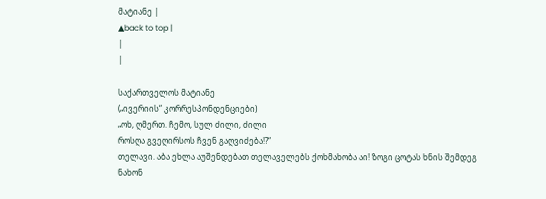მატიანე |
▲back to top |
|
|

საქართველოს მატიანე
(„ივერიის“ კორრესპონდენციები)
„ოხ, ღმერთ. ჩემო, სულ ძილი, ძილი
როსღა გვეღირსოს ჩვენ გაღვიძება!?“
თელავი. აბა ეხლა აუშენდებათ თელაველებს ქოხმახობა აი! ზოგი ცოტას ხნის შემდეგ ნახონ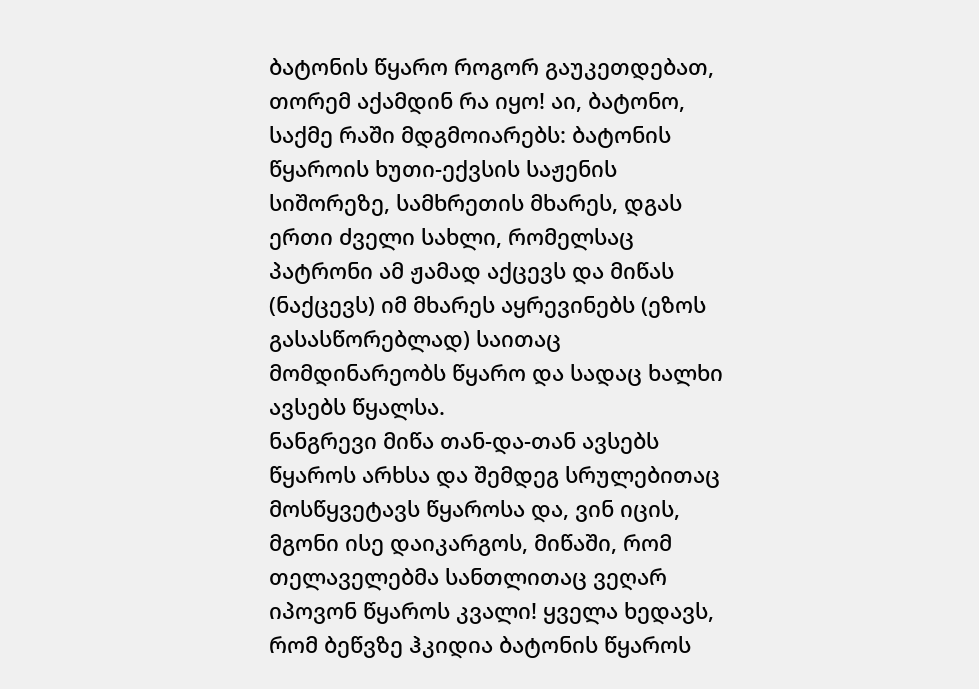ბატონის წყარო როგორ გაუკეთდებათ, თორემ აქამდინ რა იყო! აი, ბატონო, საქმე რაში მდგმოიარებს: ბატონის წყაროის ხუთი-ექვსის საჟენის სიშორეზე, სამხრეთის მხარეს, დგას ერთი ძველი სახლი, რომელსაც პატრონი ამ ჟამად აქცევს და მიწას (ნაქცევს) იმ მხარეს აყრევინებს (ეზოს გასასწორებლად) საითაც მომდინარეობს წყარო და სადაც ხალხი ავსებს წყალსა.
ნანგრევი მიწა თან-და-თან ავსებს წყაროს არხსა და შემდეგ სრულებითაც მოსწყვეტავს წყაროსა და, ვინ იცის, მგონი ისე დაიკარგოს, მიწაში, რომ თელაველებმა სანთლითაც ვეღარ იპოვონ წყაროს კვალი! ყველა ხედავს, რომ ბეწვზე ჰკიდია ბატონის წყაროს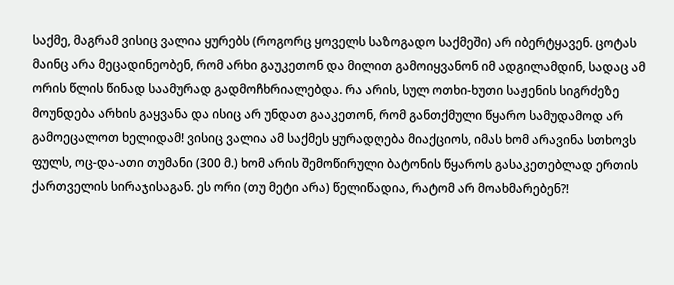საქმე, მაგრამ ვისიც ვალია ყურებს (როგორც ყოველს საზოგადო საქმეში) არ იბერტყავენ. ცოტას მაინც არა მეცადინეობენ, რომ არხი გაუკეთონ და მილით გამოიყვანონ იმ ადგილამდინ, სადაც ამ ორის წლის წინად საამურად გადმოჩხრიალებდა. რა არის, სულ ოთხი-ხუთი საჟენის სიგრძეზე მოუნდება არხის გაყვანა და ისიც არ უნდათ გააკეთონ, რომ განთქმული წყარო სამუდამოდ არ გამოეცალოთ ხელიდამ! ვისიც ვალია ამ საქმეს ყურადღება მიაქციოს, იმას ხომ არავინა სთხოვს ფულს, ოც-და-ათი თუმანი (300 მ.) ხომ არის შემოწირული ბატონის წყაროს გასაკეთებლად ერთის ქართველის სირაჯისაგან. ეს ორი (თუ მეტი არა) წელიწადია, რატომ არ მოახმარებენ?!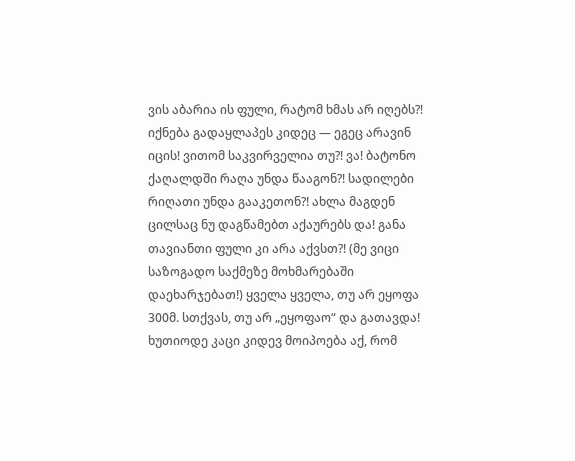ვის აბარია ის ფული, რატომ ხმას არ იღებს?! იქნება გადაყლაპეს კიდეც — ეგეც არავინ იცის! ვითომ საკვირველია თუ?! ვა! ბატონო ქაღალდში რაღა უნდა წააგონ?! სადილები რიღათი უნდა გააკეთონ?! ახლა მაგდენ ცილსაც ნუ დაგწამებთ აქაურებს და! განა თავიანთი ფული კი არა აქვსთ?! (მე ვიცი საზოგადო საქმეზე მოხმარებაში დაეხარჯებათ!) ყველა ყველა, თუ არ ეყოფა 300მ. სთქვას, თუ არ „ეყოფაო“ და გათავდა! ხუთიოდე კაცი კიდევ მოიპოება აქ, რომ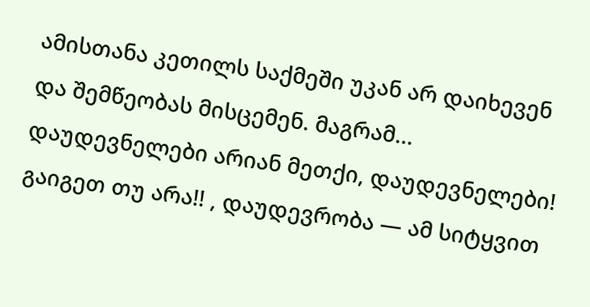ამისთანა კეთილს საქმეში უკან არ დაიხევენ და შემწეობას მისცემენ. მაგრამ... დაუდევნელები არიან მეთქი, დაუდევნელები! გაიგეთ თუ არა!! , დაუდევრობა — ამ სიტყვით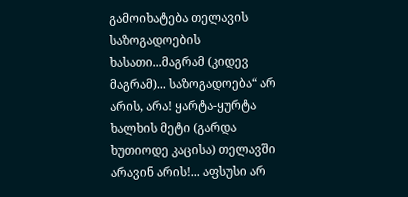გამოიხატება თელავის საზოგადოების ხასათი...მაგრამ (კიდევ მაგრამ)... საზოგადოება“ არ არის, არა! ყარტა-ყურტა ხალხის მეტი (გარდა ხუთიოდე კაცისა) თელავში არავინ არის!... აფსუსი არ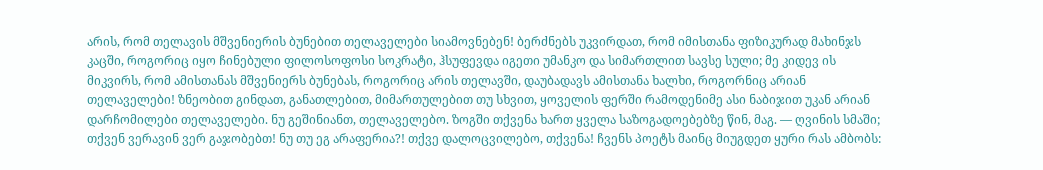არის, რომ თელავის მშვენიერის ბუნებით თელაველები სიამოვნებენ! ბერძნებს უკვირდათ, რომ იმისთანა ფიზიკურად მახინჯს კაცში, როგორიც იყო ჩინებული ფილოსოფოსი სოკრატი, ჰსუფევდა იგეთი უმანკო და სიმართლით სავსე სული; მე კიდევ ის მიკვირს, რომ ამისთანას მშვენიერს ბუნებას, როგორიც არის თელავში, დაუბადავს ამისთანა ხალხი, როგორნიც არიან თელაველები! ზნეობით გინდათ, განათლებით, მიმართულებით თუ სხვით, ყოველის ფერში რამოდენიმე ასი ნაბიჯით უკან არიან დარჩომილები თელაველები. ნუ გეშინიანთ, თელაველებო. ზოგში თქვენა ხართ ყველა საზოგადოებებზე წინ, მაგ. — ღვინის სმაში; თქვენ ვერავინ ვერ გაჯობებთ! ნუ თუ ეგ არაფერია?! თქვე დალოცვილებო, თქვენა! ჩვენს პოეტს მაინც მიუგდეთ ყური რას ამბობს: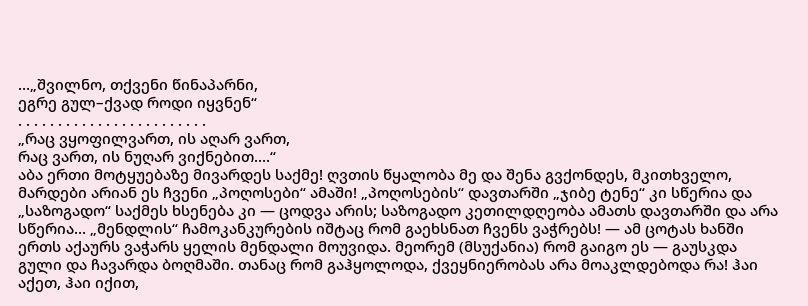…„შვილნო, თქვენი წინაპარნი,
ეგრე გულ–ქვად როდი იყვნენ“
. . . . . . . . . . . . . . . . . . . . . . . .
„რაც ვყოფილვართ, ის აღარ ვართ,
რაც ვართ, ის ნუღარ ვიქნებით....“
აბა ერთი მოტყუებაზე მივარდეს საქმე! ღვთის წყალობა მე და შენა გვქონდეს, მკითხველო, მარდები არიან ეს ჩვენი „პოღოსები“ ამაში! „პოღოსების“ დავთარში „ჯიბე ტენე“ კი სწერია და „საზოგადო“ საქმეს ხსენება კი — ცოდვა არის; საზოგადო კეთილდღეობა ამათს დავთარში და არა სწერია... „მენდლის“ ჩამოკანკურების იშტაც რომ გაეხსნათ ჩვენს ვაჭრებს! — ამ ცოტას ხანში ერთს აქაურს ვაჭარს ყელის მენდალი მოუვიდა. მეორემ (მსუქანია) რომ გაიგო ეს — გაუსკდა გული და ჩავარდა ბოღმაში. თანაც რომ გაჰყოლოდა, ქვეყნიერობას არა მოაკლდებოდა რა! ჰაი აქეთ, ჰაი იქით,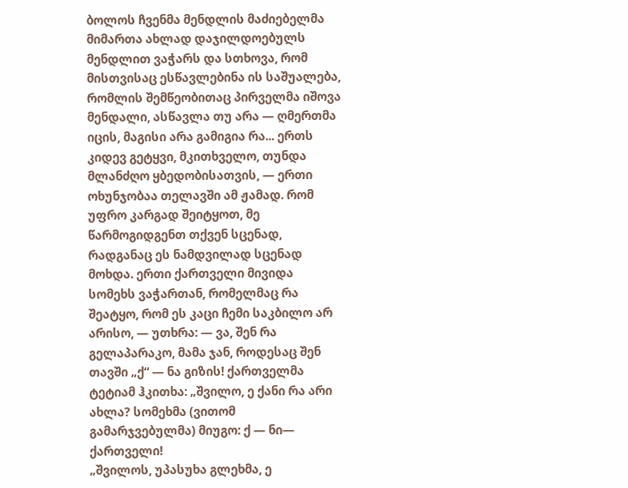ბოლოს ჩვენმა მენდლის მაძიებელმა მიმართა ახლად დაჯილდოებულს მენდლით ვაჭარს და სთხოვა, რომ მისთვისაც ესწავლებინა ის საშუალება, რომლის შემწეობითაც პირველმა იშოვა მენდალი, ასწავლა თუ არა — ღმერთმა იცის, მაგისი არა გამიგია რა... ერთს კიდევ გეტყვი, მკითხველო, თუნდა მლანძღო ყბედობისათვის, — ერთი ოხუნჯობაა თელავში ამ ჟამად. რომ უფრო კარგად შეიტყოთ, მე წარმოგიდგენთ თქვენ სცენად, რადგანაც ეს ნამდვილად სცენად მოხდა. ერთი ქართველი მივიდა სომეხს ვაჭართან, რომელმაც რა შეატყო, რომ ეს კაცი ჩემი საკბილო არ არისო, — უთხრა: — ვა, შენ რა გელაპარაკო, მამა ჯან, როდესაც შენ თავში „ქ“ — ნა გიზის! ქართველმა ტეტიამ ჰკითხა: „შვილო, ე ქანი რა არი ახლა? სომეხმა (ვითომ გამარჯვებულმა) მიუგო: ქ — ნი— ქართველი!
„შვილოს, უპასუხა გლეხმა, ე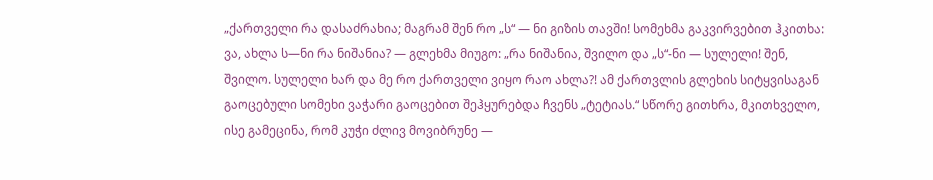„ქართველი რა დასაძრახია; მაგრამ შენ რო „ს“ — ნი გიზის თავში! სომეხმა გაკვირვებით ჰკითხა: ვა, ახლა ს—ნი რა ნიშანია? — გლეხმა მიუგო: „რა ნიშანია, შვილო და „ს“-ნი — სულელი! შენ, შვილო. სულელი ხარ და მე რო ქართველი ვიყო რაო ახლა?! ამ ქართვლის გლეხის სიტყვისაგან გაოცებული სომეხი ვაჭარი გაოცებით შეჰყურებდა ჩვენს „ტეტიას.“ სწორე გითხრა, მკითხველო, ისე გამეცინა, რომ კუჭი ძლივ მოვიბრუნე —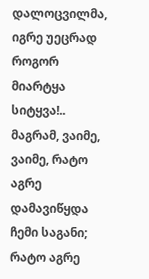დალოცვილმა, იგრე უეცრად როგორ მიარტყა სიტყვა!.. მაგრამ, ვაიმე, ვაიმე, რატო აგრე დამავიწყდა ჩემი საგანი; რატო აგრე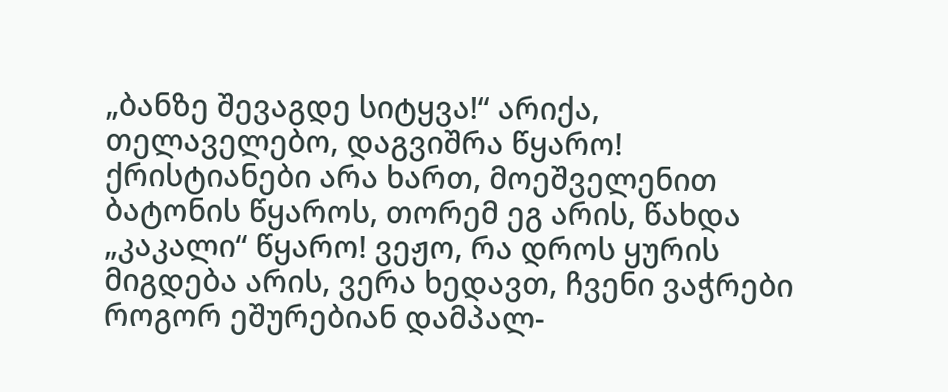„ბანზე შევაგდე სიტყვა!“ არიქა, თელაველებო, დაგვიშრა წყარო! ქრისტიანები არა ხართ, მოეშველენით ბატონის წყაროს, თორემ ეგ არის, წახდა „კაკალი“ წყარო! ვეჟო, რა დროს ყურის მიგდება არის, ვერა ხედავთ, ჩვენი ვაჭრები როგორ ეშურებიან დამპალ-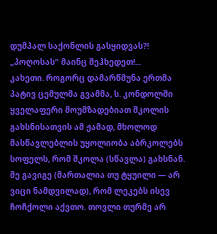დუმპალ საქონლის გასყიდვას?! „პოღოსას“ მაინც შეჰხედეთ!...
კახეთი. როგორც დამარწმუნა ერთმა პატივ ცემულმა გვამმა, ს. კონდოლში ყველაფერი მოუმზადებიათ შკოლის გახსნისათვის ამ ჟამად, მხოლოდ მასწავლებლის უყოლიობა აბრკოლებს სოფელს, რომ შკოლა (სწავლა) გახსნან. მე გავიგე (მართალია თუ ტყუილი — არ ვიცი ნამდვილად), რომ ლეკებს ისევ ჩოჩქოლი აქვთო. თოვლი თურმე არ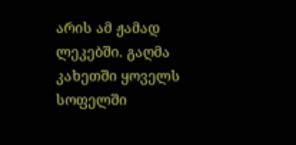არის ამ ჟამად ლეკებში. გაღმა კახეთში ყოველს სოფელში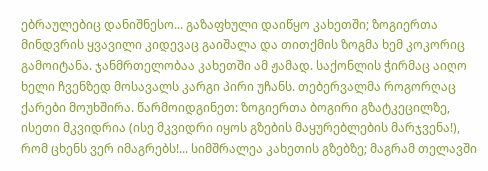ებრაულებიც დანიშნესო... გაზაფხული დაიწყო კახეთში; ზოგიერთა მინდვრის ყვავილი კიდევაც გაიშალა და თითქმის ზოგმა ხემ კოკორიც გამოიტანა. ჯანმრთელობაა კახეთში ამ ჟამად. საქონლის ჭირმაც აიღო ხელი ჩვენზედ მოსავალს კარგი პირი უჩანს. თებერვალმა როგორღაც ქარები მოუხშირა. წარმოიდგინეთ: ზოგიერთა ბოგირი გზატკეცილზე, ისეთი მკვიდრია (ისე მკვიდრი იყოს გზების მაყურებლების მარჯვენა!), რომ ცხენს ვერ იმაგრებს!... სიმშრალეა კახეთის გზებზე; მაგრამ თელავში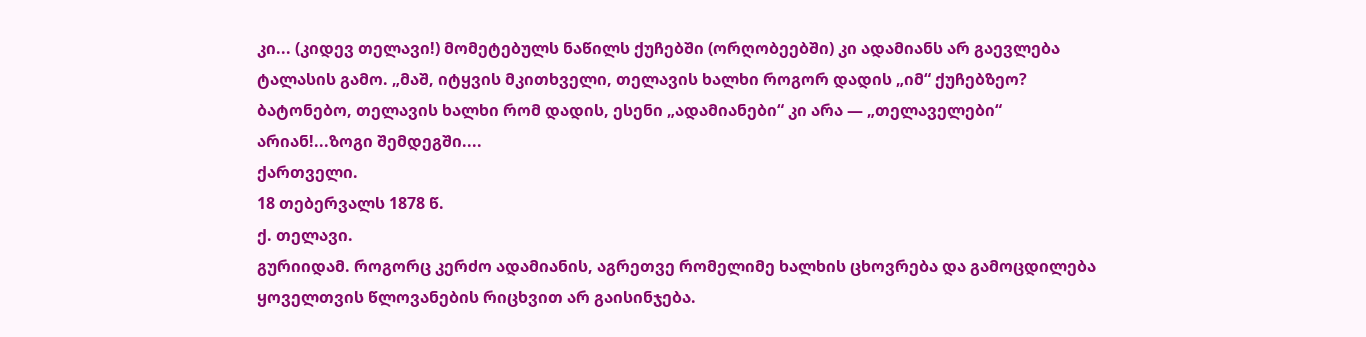კი... (კიდევ თელავი!) მომეტებულს ნაწილს ქუჩებში (ორღობეებში) კი ადამიანს არ გაევლება ტალასის გამო. „მაშ, იტყვის მკითხველი, თელავის ხალხი როგორ დადის „იმ“ ქუჩებზეო? ბატონებო, თელავის ხალხი რომ დადის, ესენი „ადამიანები“ კი არა — „თელაველები“ არიან!...ზოგი შემდეგში....
ქართველი.
18 თებერვალს 1878 წ.
ქ. თელავი.
გურიიდამ. როგორც კერძო ადამიანის, აგრეთვე რომელიმე ხალხის ცხოვრება და გამოცდილება ყოველთვის წლოვანების რიცხვით არ გაისინჯება.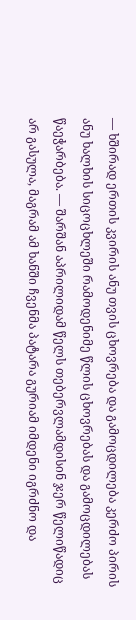— ხშირად ერთის კვირის ანუ თვის ცხოვრება და გამოცდილება კერძო პირის ანუ ხალხის სიცოცხლეში რამოდენიმე წლის ცხოვრებას და გამოცდილებას წაეჭარბება. — შარშან აპრილიდამ წელს თებერვლამდისინ ჯერ წელიწადიც არ გასულა, მაგრამ ამ ხანში ჩვენმა პატარა გურიამ იმდენი იგრძნო და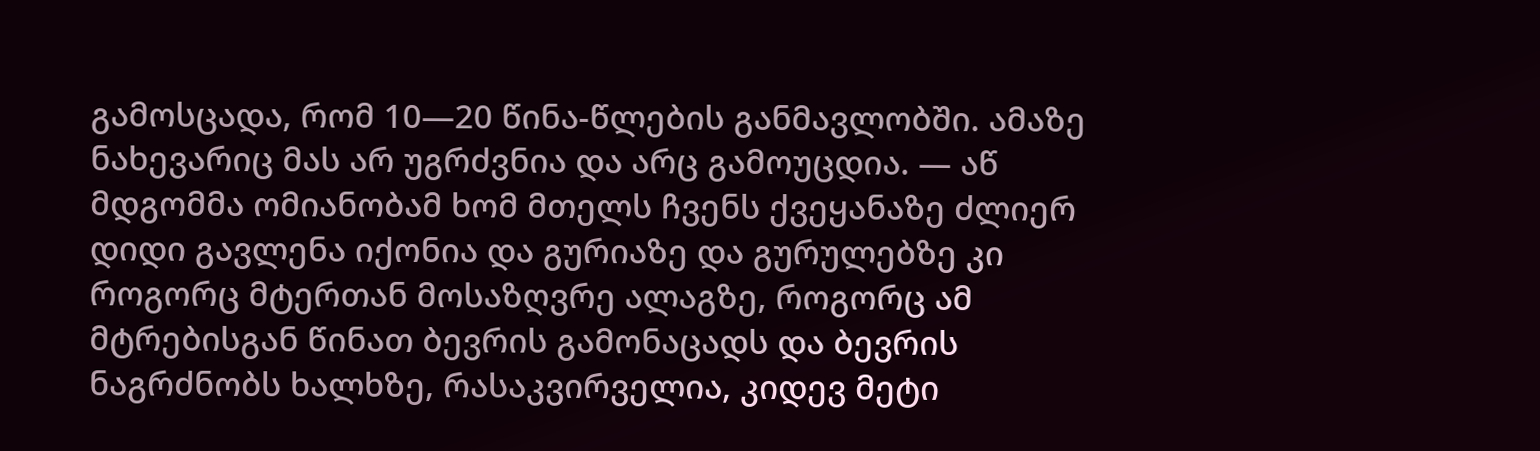გამოსცადა, რომ 10—20 წინა-წლების განმავლობში. ამაზე ნახევარიც მას არ უგრძვნია და არც გამოუცდია. — აწ მდგომმა ომიანობამ ხომ მთელს ჩვენს ქვეყანაზე ძლიერ დიდი გავლენა იქონია და გურიაზე და გურულებზე კი როგორც მტერთან მოსაზღვრე ალაგზე, როგორც ამ მტრებისგან წინათ ბევრის გამონაცადს და ბევრის ნაგრძნობს ხალხზე, რასაკვირველია, კიდევ მეტი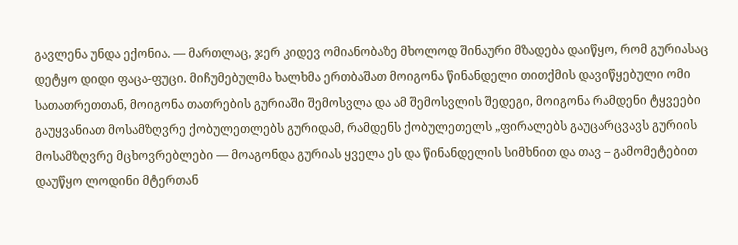გავლენა უნდა ექონია. — მართლაც, ჯერ კიდევ ომიანობაზე მხოლოდ შინაური მზადება დაიწყო, რომ გურიასაც დეტყო დიდი ფაცა-ფუცი. მიჩუმებულმა ხალხმა ერთბაშათ მოიგონა წინანდელი თითქმის დავიწყებული ომი სათათრეთთან, მოიგონა თათრების გურიაში შემოსვლა და ამ შემოსვლის შედეგი, მოიგონა რამდენი ტყვეები გაუყვანიათ მოსამზღვრე ქობულეთლებს გურიდამ, რამდენს ქობულეთელს „ფირალებს გაუცარცვავს გურიის მოსამზღვრე მცხოვრებლები — მოაგონდა გურიას ყველა ეს და წინანდელის სიმხნით და თავ – გამომეტებით დაუწყო ლოდინი მტერთან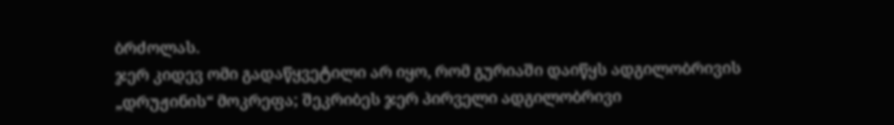ბრძოლას.
ჯერ კიდევ ომი გადაწყვეტილი არ იყო, რომ გურიაში დაიწყს ადგილობრივის „დრუჟინის“ მოკრეფა; შეკრიბეს ჯერ პირველი ადგილობრივი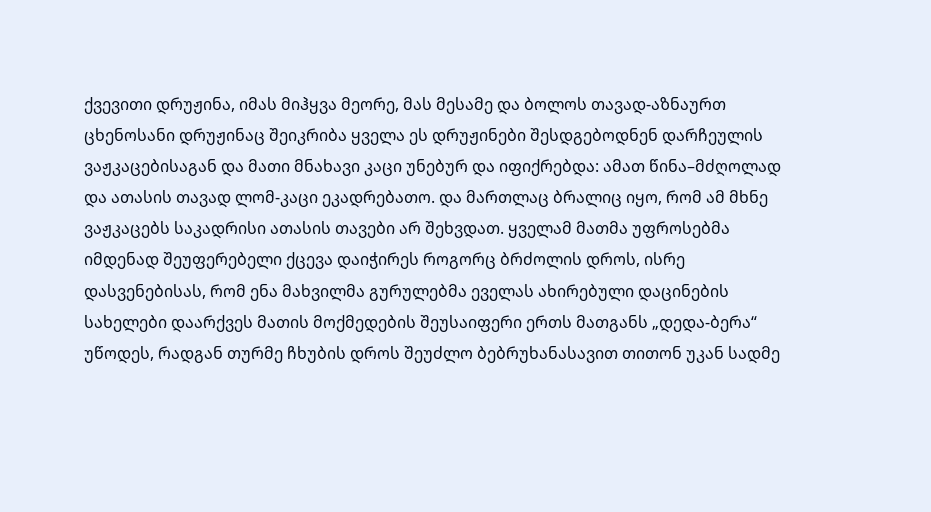ქვევითი დრუჟინა, იმას მიჰყვა მეორე, მას მესამე და ბოლოს თავად-აზნაურთ ცხენოსანი დრუჟინაც შეიკრიბა ყველა ეს დრუჟინები შესდგებოდნენ დარჩეულის ვაჟკაცებისაგან და მათი მნახავი კაცი უნებურ და იფიქრებდა: ამათ წინა–მძღოლად და ათასის თავად ლომ-კაცი ეკადრებათო. და მართლაც ბრალიც იყო, რომ ამ მხნე ვაჟკაცებს საკადრისი ათასის თავები არ შეხვდათ. ყველამ მათმა უფროსებმა იმდენად შეუფერებელი ქცევა დაიჭირეს როგორც ბრძოლის დროს, ისრე დასვენებისას, რომ ენა მახვილმა გურულებმა ეველას ახირებული დაცინების სახელები დაარქვეს მათის მოქმედების შეუსაიფერი ერთს მათგანს „დედა-ბერა“ უწოდეს, რადგან თურმე ჩხუბის დროს შეუძლო ბებრუხანასავით თითონ უკან სადმე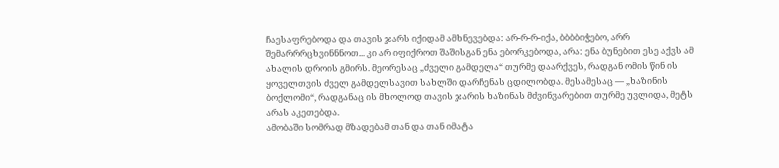ჩაესაფრებოდა და თავის ჯარს იქიდამ ამხნევებდა: არ-რ-რ-იქა, ბბბბიჭებო, არრ შემარრრცხვინნნოთ... კი არ იფიქროთ შაშისგან ენა ებორკებოდა, არა: ენა ბუნებით ესე აქვს ამ ახალის დროის გმირს. მეორესაც „ძველი გამდელა“ თურმე დაარქვეს, რადგან ომის წინ ის ყოველთვის ძველ გამდელსავით სახლში დარჩენას ცდილობდა. მესამესაც ― „ხაზინის ბოქლომი“, რადგანაც ის მხოლოდ თავის ჯარის ხაზინას მძვინვარებით თურმე უვლიდა, მეტს არას აკეთებდა.
ამობაში სომრად მზადებამ თან და თან იმატა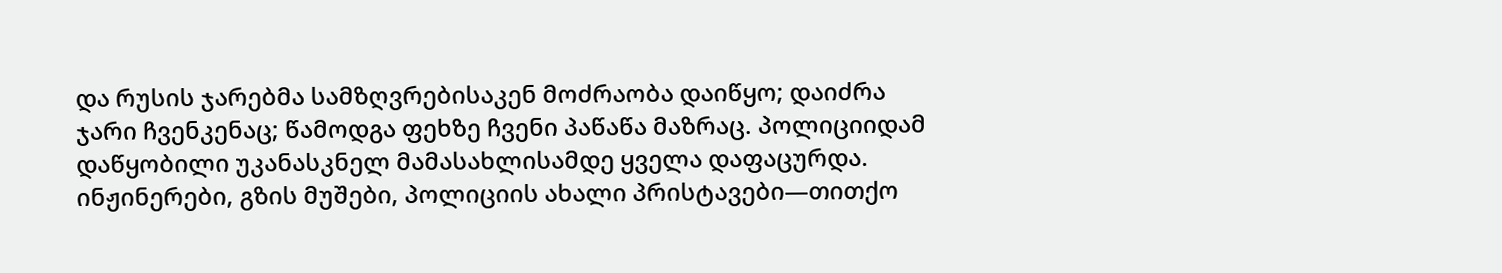და რუსის ჯარებმა სამზღვრებისაკენ მოძრაობა დაიწყო; დაიძრა ჯარი ჩვენკენაც; წამოდგა ფეხზე ჩვენი პაწაწა მაზრაც. პოლიციიდამ დაწყობილი უკანასკნელ მამასახლისამდე ყველა დაფაცურდა. ინჟინერები, გზის მუშები, პოლიციის ახალი პრისტავები—თითქო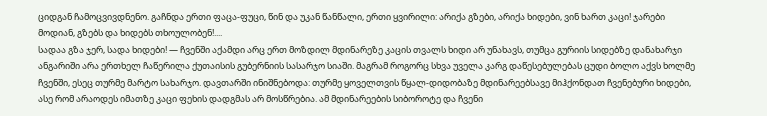ციდგან ჩამოცვივდნენო. გაჩნდა ერთი ფაცა-ფუცი, წინ და უკან წანწალი, ერთი ყვირილი: არიქა გზები, არიქა ხიდები, ვინ ხართ კაცი! ჯარები მოდიან, გზებს და ხიდებს თხოულობენ!....
სადაა გზა ჯერ, სადა ხიდები! — ჩვენში აქამდი არც ერთ მოზდილ მდინარეზე კაცის თვალს ხიდი არ უნახავს, თუმცა გურიის სიდებზე დანახარჯი ანგარიში არა ერთხელ ჩაწერილა ქუთაისის გუბერნიის სასარჯო სიაში. მაგრამ როგორც სხვა უველა კარგ დაწესებულებას ცუდი ბოლო აქვს ხოლმე ჩვენში, ესეც თურმე მარტო სახარჯო. დავთარში ინიშნებოდა: თურმე ყოველთვის წყალ-დიდობაზე მდინარეებსავე მიჰქონდათ ჩვენებური ხიდები, ასე რომ არაოდეს იმათზე კაცი ფეხის დადგმას არ მოსწრებია. ამ მდინარეების სიბოროტე და ჩვენი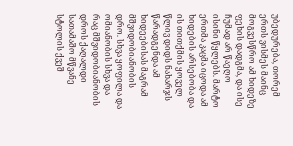უბედურება, თორემ ერთს ვისმეს მაინც მოგვესწრო ამ ხიდეზე ფეხის დადგმა, და ისე ჩუმად არ წაეღო ისინი წყლებს. მარტო ერთმა კაცმა იცოდა ამ ხიდების არსებობა და ის თითქმის ყოველ წლივ დიდს ნახარჯს წარადგენდა ამ ხიდეებისას მაგრამ მშვიდობიანობის დრო. სხვა ყოფილა და ომიანობის სხვა და რაც მშვიდობიანობის დროს ქაღალდი სათამაშო მწვანე სტოლის ქვეშ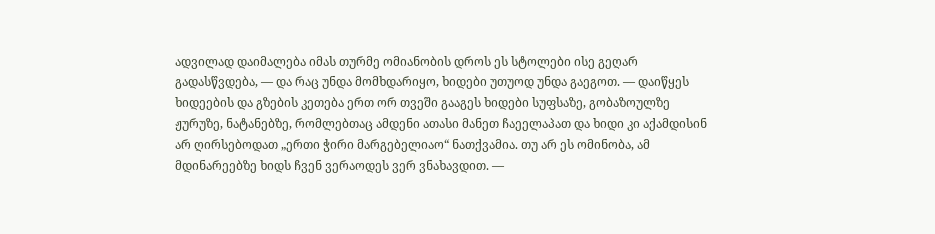ადვილად დაიმალება იმას თურმე ომიანობის დროს ეს სტოლები ისე გეღარ გადასწვდება, — და რაც უნდა მომხდარიყო, ხიდები უთუოდ უნდა გაეგოთ. — დაიწყეს ხიდეების და გზების კეთება ერთ ორ თვეში გააგეს ხიდები სუფსაზე, გობაზოულზე ჟურუზე, ნატანებზე, რომლებთაც ამდენი ათასი მანეთ ჩაეელაპათ და ხიდი კი აქამდისინ არ ღირსებოდათ „ერთი ჭირი მარგებელიაო“ ნათქვამია. თუ არ ეს ომინობა, ამ მდინარეებზე ხიდს ჩვენ ვერაოდეს ვერ ვნახავდით. ―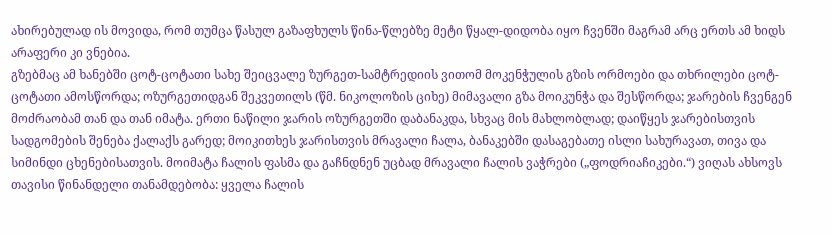ახირებულად ის მოვიდა, რომ თუმცა წასულ გაზაფხულს წინა-წლებზე მეტი წყალ-დიდობა იყო ჩვენში მაგრამ არც ერთს ამ ხიდს არაფერი კი ვნებია.
გზებმაც ამ ხანებში ცოტ-ცოტათი სახე შეიცვალე ზურგეთ-სამტრედიის ვითომ მოკენჭულის გზის ორმოები და თხრილები ცოტ-ცოტათი ამოსწორდა; ოზურგეთიდგან შეკვეთილს (წმ. ნიკოლოზის ციხე) მიმავალი გზა მოიკუნჭა და შესწორდა; ჯარების ჩვენგენ მოძრაობამ თან და თან იმატა. ერთი ნაწილი ჯარის ოზურგეთში დაბანაკდა, სხვაც მის მახლობლად; დაიწყეს ჯარებისთვის სადგომების შენება ქალაქს გარედ; მოიკითხეს ჯარისთვის მრავალი ჩალა, ბანაკებში დასაგებათე ისლი სახურავათ, თივა და სიმინდი ცხენებისათვის. მოიმატა ჩალის ფასმა და გაჩნდნენ უცბად მრავალი ჩალის ვაჭრები („ფოდრიაჩიკები.“) ვიღას ახსოვს თავისი წინანდელი თანამდებობა: ყველა ჩალის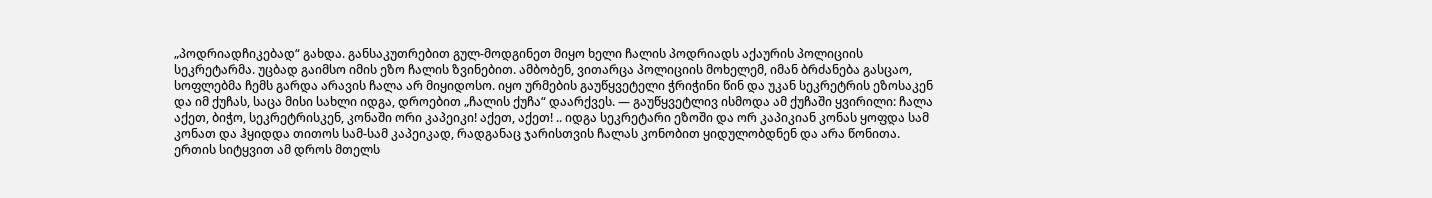„პოდრიადჩიკებად“ გახდა. განსაკუთრებით გულ-მოდგინეთ მიყო ხელი ჩალის პოდრიადს აქაურის პოლიციის სეკრეტარმა. უცბად გაიმსო იმის ეზო ჩალის ზვინებით. ამბობენ, ვითარცა პოლიციის მოხელემ, იმან ბრძანება გასცაო, სოფლებმა ჩემს გარდა არავის ჩალა არ მიყიდოსო. იყო ურმების გაუწყვეტელი ჭრიჭინი წინ და უკან სეკრეტრის ეზოსაკენ და იმ ქუჩას, საცა მისი სახლი იდგა, დროებით „ჩალის ქუჩა“ დაარქვეს. — გაუწყვეტლივ ისმოდა ამ ქუჩაში ყვირილი: ჩალა აქეთ, ბიჭო, სეკრეტრისკენ, კონაში ორი კაპეიკი! აქეთ, აქეთ! .. იდგა სეკრეტარი ეზოში და ორ კაპიკიან კონას ყოფდა სამ კონათ და ჰყიდდა თითოს სამ-სამ კაპეიკად, რადგანაც ჯარისთვის ჩალას კონობით ყიდულობდნენ და არა წონითა. ერთის სიტყვით ამ დროს მთელს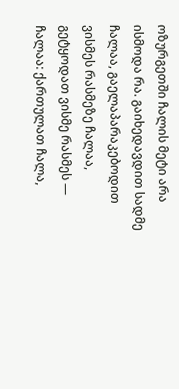ოზურგეთში ჩალის მეტი არა ისმოდა რა. გაიხედავდით სადმე ჩალაა, გაელაპარაკებოდით ვისმეს რასმეზე ჩალაა, გეტყოდათ ვისმე რასმეს — ჩალაა: ქართულათ ჩალა,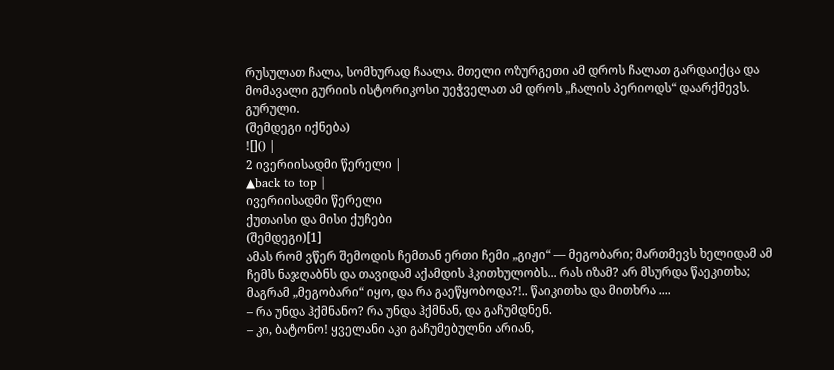რუსულათ ჩალა, სომხურად ჩაალა. მთელი ოზურგეთი ამ დროს ჩალათ გარდაიქცა და მომავალი გურიის ისტორიკოსი უეჭველათ ამ დროს „ჩალის პერიოდს“ დაარქმევს.
გურული.
(შემდეგი იქნება)
![]() |
2 ივერიისადმი წერელი |
▲back to top |
ივერიისადმი წერელი
ქუთაისი და მისი ქუჩები
(შემდეგი)[1]
ამას რომ ვწერ შემოდის ჩემთან ერთი ჩემი „გიჟი“ — მეგობარი; მართმევს ხელიდამ ამ ჩემს ნაჯღაბნს და თავიდამ აქამდის ჰკითხულობს... რას იზამ? არ მსურდა წაეკითხა; მაგრამ „მეგობარი“ იყო, და რა გაეწყობოდა?!.. წაიკითხა და მითხრა ....
– რა უნდა ჰქმნანო? რა უნდა ჰქმნან, და გაჩუმდნენ.
– კი, ბატონო! ყველანი აკი გაჩუმებულნი არიან,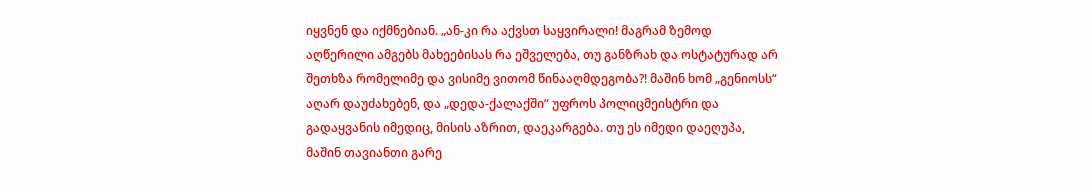იყვნენ და იქმნებიან. „ან-კი რა აქვსთ საყვირალი! მაგრამ ზემოდ აღწერილი ამგებს მახეებისას რა ეშველება, თუ განზრახ და ოსტატურად არ შეთხზა რომელიმე და ვისიმე ვითომ წინააღმდეგობა?! მაშინ ხომ „გენიოსს“ აღარ დაუძახებენ, და „დედა-ქალაქში“ უფროს პოლიცმეისტრი და გადაყვანის იმედიც, მისის აზრით, დაეკარგება. თუ ეს იმედი დაეღუპა, მაშინ თავიანთი გარე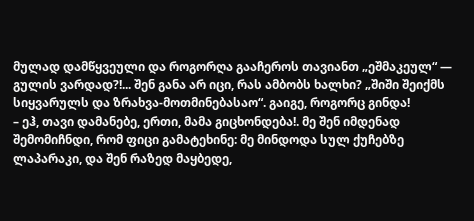მულად დამწყვეული და როგორღა გააჩეროს თავიანთ „ეშმაკეულ“ ― გულის ვარდად?!... შენ განა არ იცი, რას ამბობს ხალხი? „შიში შეიქმს სიყვარულს და ზრახვა-მოთმინებასაო“. გაიგე, როგორც გინდა!
– ეჰ, თავი დამანებე, ერთი, მამა გიცხონდება!. მე შენ იმდენად შემომიჩნდი, რომ ფიცი გამატეხინე: მე მინდოდა სულ ქუჩებზე ლაპარაკი, და შენ რაზედ მაყბედე,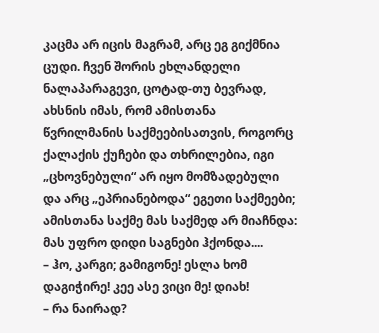კაცმა არ იცის მაგრამ, არც ეგ გიქმნია ცუდი. ჩვენ შორის ეხლანდელი ნალაპარაგევი, ცოტად-თუ ბევრად, ახსნის იმას, რომ ამისთანა წვრილმანის საქმეებისათვის, როგორც ქალაქის ქუჩები და თხრილებია, იგი „ცხოვნებული“ არ იყო მომზადებული და არც „ეპრიანებოდა“ ეგეთი საქმეები; ამისთანა საქმე მას საქმედ არ მიაჩნდა: მას უფრო დიდი საგნები ჰქონდა....
– ჰო, კარგი; გამიგონე! ესლა ხომ დაგიჭირე! კეე ასე ვიცი მე! დიახ!
– რა ნაირად?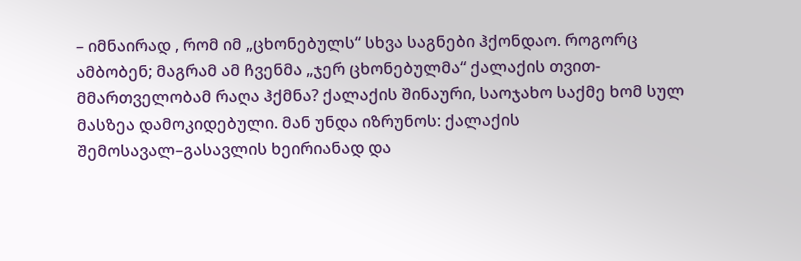– იმნაირად , რომ იმ „ცხონებულს“ სხვა საგნები ჰქონდაო. როგორც ამბობენ; მაგრამ ამ ჩვენმა „ჯერ ცხონებულმა“ ქალაქის თვით-მმართველობამ რაღა ჰქმნა? ქალაქის შინაური, საოჯახო საქმე ხომ სულ მასზეა დამოკიდებული. მან უნდა იზრუნოს: ქალაქის შემოსავალ–გასავლის ხეირიანად და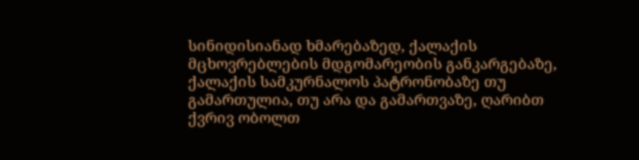სინიდისიანად ხმარებაზედ, ქალაქის მცხოვრებლების მდგომარეობის განკარგებაზე, ქალაქის სამკურნალოს პატრონობაზე თუ გამართულია, თუ არა და გამართვაზე, ღარიბთ ქვრივ ობოლთ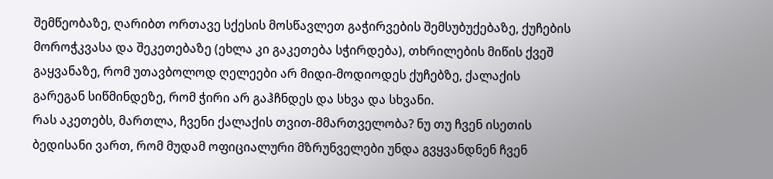შემწეობაზე, ღარიბთ ორთავე სქესის მოსწავლეთ გაჭირვების შემსუბუქებაზე, ქუჩების მოროჭკვასა და შეკეთებაზე (ეხლა კი გაკეთება სჭირდება), თხრილების მიწის ქვეშ გაყვანაზე, რომ უთავბოლოდ ღელეები არ მიდი-მოდიოდეს ქუჩებზე, ქალაქის გარეგან სიწმინდეზე, რომ ჭირი არ გაჰჩნდეს და სხვა და სხვანი.
რას აკეთებს, მართლა, ჩვენი ქალაქის თვით-მმართველობა? ნუ თუ ჩვენ ისეთის ბედისანი ვართ, რომ მუდამ ოფიციალური მზრუნველები უნდა გვყვანდნენ ჩვენ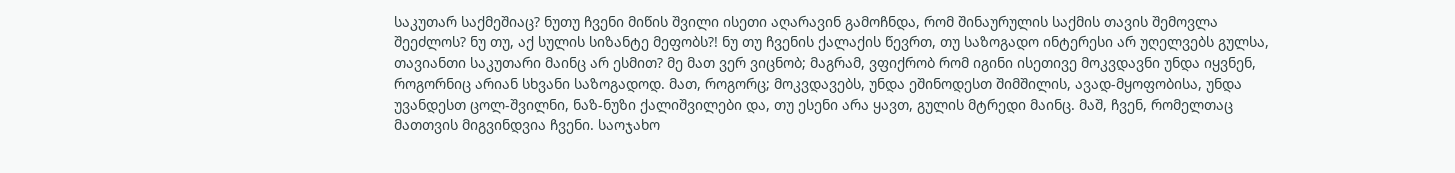საკუთარ საქმეშიაც? ნუთუ ჩვენი მიწის შვილი ისეთი აღარავინ გამოჩნდა, რომ შინაურულის საქმის თავის შემოვლა შეეძლოს? ნუ თუ, აქ სულის სიზანტე მეფობს?! ნუ თუ ჩვენის ქალაქის წევრთ, თუ საზოგადო ინტერესი არ უღელვებს გულსა, თავიანთი საკუთარი მაინც არ ესმით? მე მათ ვერ ვიცნობ; მაგრამ, ვფიქრობ რომ იგინი ისეთივე მოკვდავნი უნდა იყვნენ, როგორნიც არიან სხვანი საზოგადოდ. მათ, როგორც; მოკვდავებს, უნდა ეშინოდესთ შიმშილის, ავად-მყოფობისა, უნდა უვანდესთ ცოლ-შვილნი, ნაზ-ნუზი ქალიშვილები და, თუ ესენი არა ყავთ, გულის მტრედი მაინც. მაშ, ჩვენ, რომელთაც მათთვის მიგვინდვია ჩვენი. საოჯახო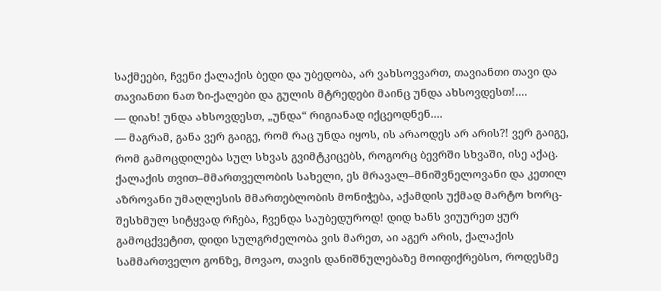საქმეები, ჩვენი ქალაქის ბედი და უბედობა, არ ვახსოვვართ, თავიანთი თავი და თავიანთი ნათ ზი-ქალები და გულის მტრედები მაინც უნდა ახსოვდესთ!....
— დიახ! უნდა ახსოვდესთ, „უნდა“ რიგიანად იქცეოდნენ....
— მაგრამ, განა ვერ გაიგე, რომ რაც უნდა იყოს, ის არაოდეს არ არის?! ვერ გაიგე, რომ გამოცდილება სულ სხვას გვიმტკიცებს, როგორც ბევრში სხვაში, ისე აქაც. ქალაქის თვით–მმართველობის სახელი, ეს მრავალ–მნიშვნელოვანი და კეთილ აზროვანი უმაღლესის მმართებლობის მონიჭება, აქამდის უქმად მარტო ხორც-შესხმულ სიტყვად რჩება, ჩვენდა საუბედუროდ! დიდ ხანს ვიუურეთ ყურ გამოცქვეტით, დიდი სულგრძელობა ვის მარეთ, აი აგერ არის, ქალაქის სამმართველო გონზე, მოვაო, თავის დანიშნულებაზე მოიფიქრებსო, როდესმე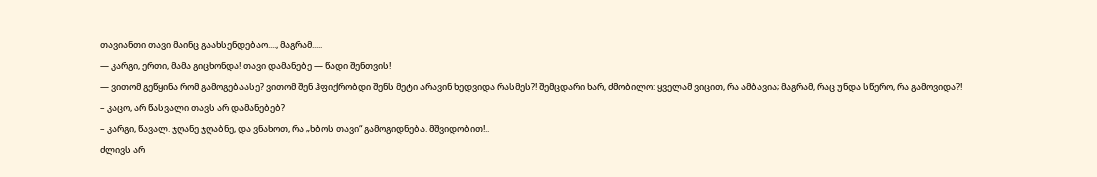თავიანთი თავი მაინც გაახსენდებაო...., მაგრამ.....
— კარგი, ერთი, მამა გიცხონდა! თავი დამანებე — წადი შენთვის!
— ვითომ გეწყინა რომ გამოგებაასე? ვითომ შენ ჰფიქრობდი შენს მეტი არავინ ხედვიდა რასმეს?! შემცდარი ხარ, ძმობილო: ყველამ ვიცით, რა ამბავია; მაგრამ, რაც უნდა სწერო, რა გამოვიდა?!
– კაცო, არ წასვალი თავს არ დამანებებ?
– კარგი, წავალ. ჯღანე ჯღაბნე, და ვნახოთ, რა „ხბოს თავი“ გამოგიდნება. მშვიდობით!..
ძლივს არ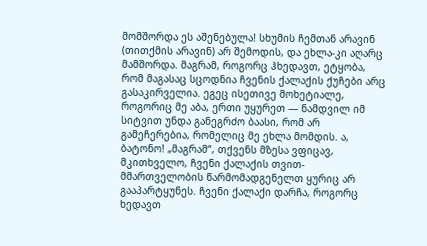მომშორდა ეს აშენებულა! სხუმის ჩემთან არავინ (თითქმის არავინ) არ შემოდის, და ეხლა-კი აღარც მამშორდა. მაგრამ, როგორც ჰხედავთ, ეტყობა, რომ მაგასაც სცოდნია ჩვენის ქალაქის ქუჩები არც გასაკირველია. ეგეც ისეთივე მოხეტიალე, როგორიც მე აბა, ერთი უყურეთ — ნამდვილ იმ სიტვით უნდა განეგრძო ბაასი, რომ არ გამეჩერებია, რომელიც მე ეხლა მომდის. ა, ბატონო! „მაგრამ“, თქვენს მზესა ვფიცავ, მკითხველო, ჩვენი ქალაქის თვით-მმართველობის წარმომადგენელთ ყურიც არ გააპარტყუნეს. ჩვენი ქალაქი დარჩა, როგორც ხედავთ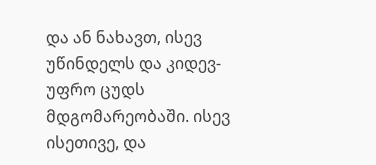და ან ნახავთ, ისევ უწინდელს და კიდევ-უფრო ცუდს მდგომარეობაში. ისევ ისეთივე, და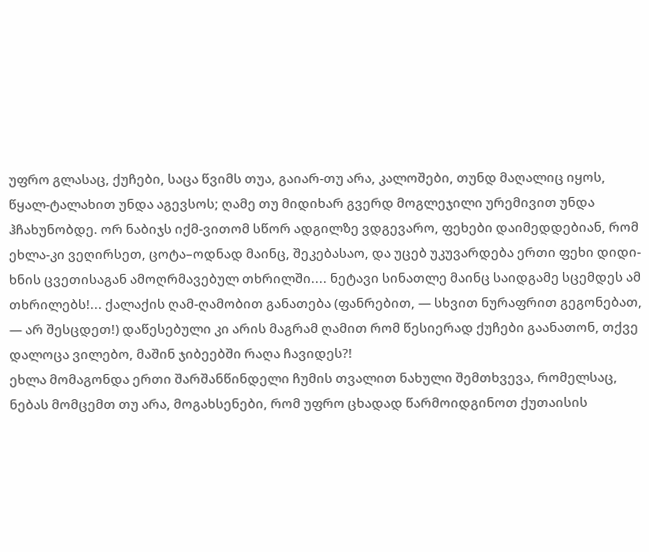უფრო გლასაც, ქუჩები, საცა წვიმს თუა, გაიარ-თუ არა, კალოშები, თუნდ მაღალიც იყოს, წყალ-ტალახით უნდა აგევსოს; ღამე თუ მიდიხარ გვერდ მოგლეჯილი ურემივით უნდა ჰჩახუნობდე. ორ ნაბიჯს იქმ-ვითომ სწორ ადგილზე ვდგევარო, ფეხები დაიმედდებიან, რომ ეხლა-კი ვეღირსეთ, ცოტა–ოდნად მაინც, შეკებასაო, და უცებ უკუვარდება ერთი ფეხი დიდი-ხნის ცვეთისაგან ამოღრმავებულ თხრილში.... ნეტავი სინათლე მაინც საიდგამე სცემდეს ამ თხრილებს!... ქალაქის ღამ-ღამობით განათება (ფანრებით, — სხვით ნურაფრით გეგონებათ, — არ შესცდეთ!) დაწესებული კი არის მაგრამ ღამით რომ წესიერად ქუჩები გაანათონ, თქვე დალოცა ვილებო, მაშინ ჯიბეებში რაღა ჩავიდეს?!
ეხლა მომაგონდა ერთი შარშანწინდელი ჩუმის თვალით ნახული შემთხვევა, რომელსაც, ნებას მომცემთ თუ არა, მოგახსენები, რომ უფრო ცხადად წარმოიდგინოთ ქუთაისის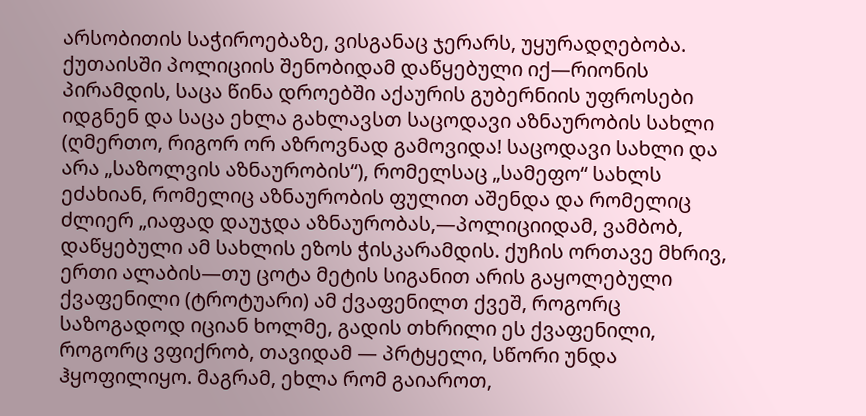არსობითის საჭიროებაზე, ვისგანაც ჯერარს, უყურადღებობა. ქუთაისში პოლიციის შენობიდამ დაწყებული იქ―რიონის პირამდის, საცა წინა დროებში აქაურის გუბერნიის უფროსები იდგნენ და საცა ეხლა გახლავსთ საცოდავი აზნაურობის სახლი (ღმერთო, რიგორ ორ აზროვნად გამოვიდა! საცოდავი სახლი და არა „საზოლვის აზნაურობის“), რომელსაც „სამეფო“ სახლს ეძახიან, რომელიც აზნაურობის ფულით აშენდა და რომელიც ძლიერ „იაფად დაუჯდა აზნაურობას,—პოლიციიდამ, ვამბობ, დაწყებული ამ სახლის ეზოს ჭისკარამდის. ქუჩის ორთავე მხრივ, ერთი ალაბის—თუ ცოტა მეტის სიგანით არის გაყოლებული ქვაფენილი (ტროტუარი) ამ ქვაფენილთ ქვეშ, როგორც საზოგადოდ იციან ხოლმე, გადის თხრილი ეს ქვაფენილი, როგორც ვფიქრობ, თავიდამ — პრტყელი, სწორი უნდა ჰყოფილიყო. მაგრამ, ეხლა რომ გაიაროთ,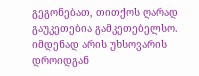გეგონებათ, თითქოს ღარად გაუკეთებია გამკეთებელსო. იმდენად არის უხსოვარის დროიდგან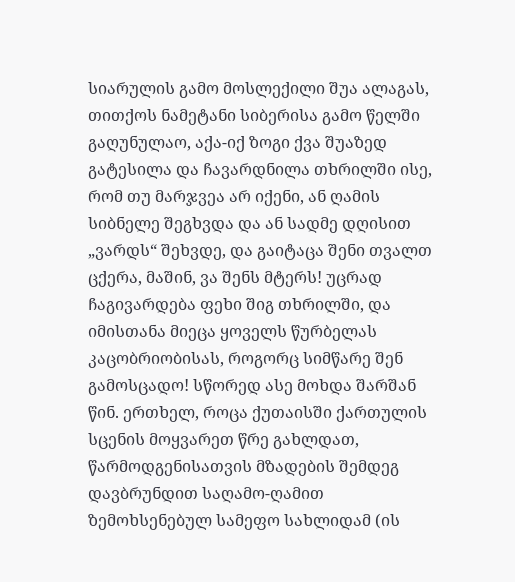სიარულის გამო მოსლექილი შუა ალაგას, თითქოს ნამეტანი სიბერისა გამო წელში გაღუნულაო, აქა-იქ ზოგი ქვა შუაზედ გატესილა და ჩავარდნილა თხრილში ისე, რომ თუ მარჯვეა არ იქენი, ან ღამის სიბნელე შეგხვდა და ან სადმე დღისით „ვარდს“ შეხვდე, და გაიტაცა შენი თვალთ ცქერა, მაშინ, ვა შენს მტერს! უცრად ჩაგივარდება ფეხი შიგ თხრილში, და იმისთანა მიეცა ყოველს წურბელას კაცობრიობისას, როგორც სიმწარე შენ გამოსცადო! სწორედ ასე მოხდა შარშან წინ. ერთხელ, როცა ქუთაისში ქართულის სცენის მოყვარეთ წრე გახლდათ, წარმოდგენისათვის მზადების შემდეგ დავბრუნდით საღამო-ღამით ზემოხსენებულ სამეფო სახლიდამ (ის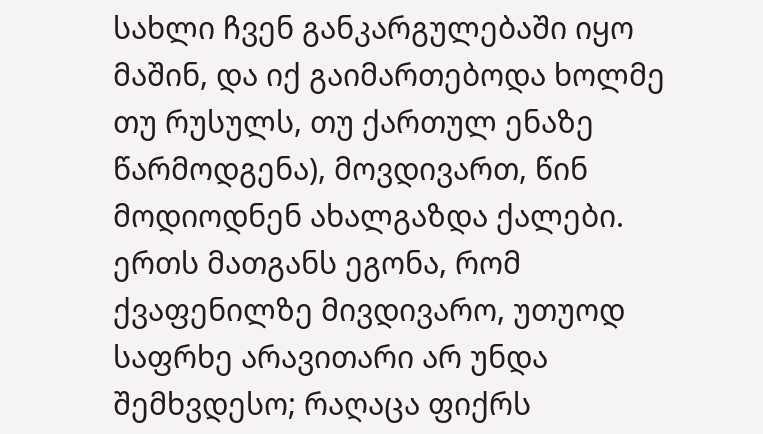სახლი ჩვენ განკარგულებაში იყო მაშინ, და იქ გაიმართებოდა ხოლმე თუ რუსულს, თუ ქართულ ენაზე წარმოდგენა), მოვდივართ, წინ მოდიოდნენ ახალგაზდა ქალები. ერთს მათგანს ეგონა, რომ ქვაფენილზე მივდივარო, უთუოდ საფრხე არავითარი არ უნდა შემხვდესო; რაღაცა ფიქრს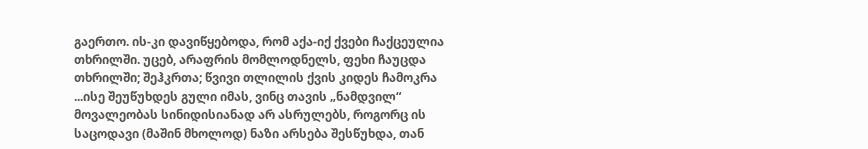გაერთო. ის-კი დავიწყებოდა, რომ აქა-იქ ქვები ჩაქცეულია თხრილში. უცებ, არაფრის მომლოდნელს, ფეხი ჩაუცდა თხრილში; შეჰკრთა; წვივი თლილის ქვის კიდეს ჩამოკრა ...ისე შეუწუხდეს გული იმას, ვინც თავის „ნამდვილ“ მოვალეობას სინიდისიანად არ ასრულებს, როგორც ის საცოდავი (მაშინ მხოლოდ) ნაზი არსება შესწუხდა, თან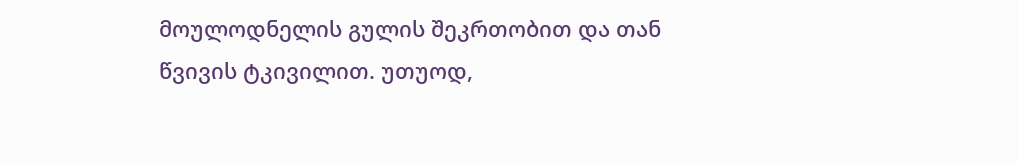მოულოდნელის გულის შეკრთობით და თან წვივის ტკივილით. უთუოდ,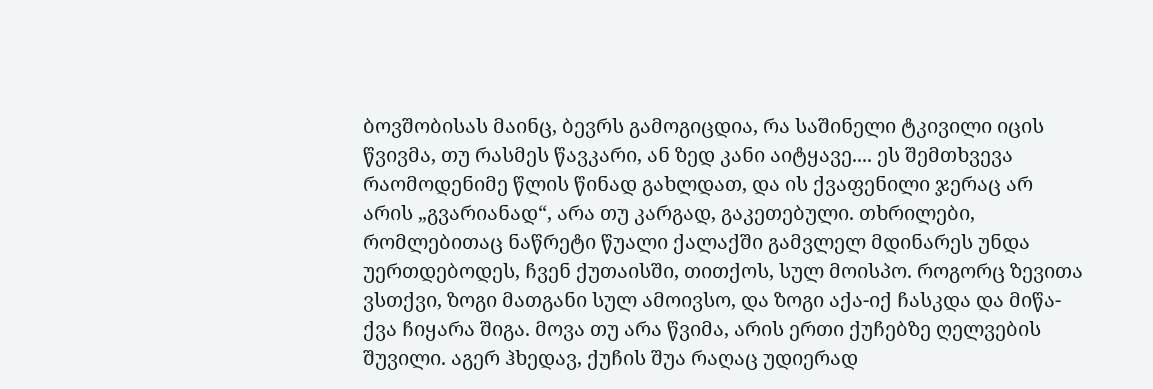ბოვშობისას მაინც, ბევრს გამოგიცდია, რა საშინელი ტკივილი იცის წვივმა, თუ რასმეს წავკარი, ან ზედ კანი აიტყავე.... ეს შემთხვევა რაომოდენიმე წლის წინად გახლდათ, და ის ქვაფენილი ჯერაც არ არის „გვარიანად“, არა თუ კარგად, გაკეთებული. თხრილები, რომლებითაც ნაწრეტი წუალი ქალაქში გამვლელ მდინარეს უნდა უერთდებოდეს, ჩვენ ქუთაისში, თითქოს, სულ მოისპო. როგორც ზევითა ვსთქვი, ზოგი მათგანი სულ ამოივსო, და ზოგი აქა-იქ ჩასკდა და მიწა-ქვა ჩიყარა შიგა. მოვა თუ არა წვიმა, არის ერთი ქუჩებზე ღელვების შუვილი. აგერ ჰხედავ, ქუჩის შუა რაღაც უდიერად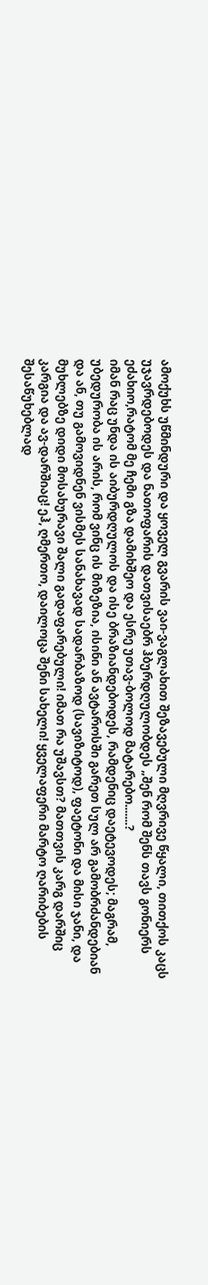ამოქუხს უწმინდური და ყოველ გვარის ვაი-ვაგლახით შეზავებული მღვრივე წყალი, თითქოს კაცს უჯავრდებოდეს და ნათოფარის დათვისაებრ ჰბურდღულობდეს „შენ რომ შენს თავს გონიერს ეძახიო,რატომ მე ჩემი გზა დამიხშეო და ესრე უთავ-ბოლოდ მატარებო.......?
იმან რაც უნდა ის აიბურდღულოს და ისე ბრაზიანდებოდეს, რამდენიც დაეტევოდეს; მაგრამ, უბედურობა ის არის, რომ ვინც ის მიზეზია, ისინი ან ავტაროსში გარეთ სულ არ გამობრძანდებიან და ან, თუ გამოვიდნენ ვისმეს სანახავად სადარბაზოდ (სავიზიტოდ), ფაეტონი და მისი ჯანი, და მუხლებზე დიდი მოსახურავი შალი გადაფარებული! იმათ რა უშავსთ? მათთვის კარგ დარშიც კარგია და ავ-დარშიაც! ეჰ, ღმერთო, დაილოცა შენი სახელი! ყველაფერი მარტო ღარიბების შესაწუხებლად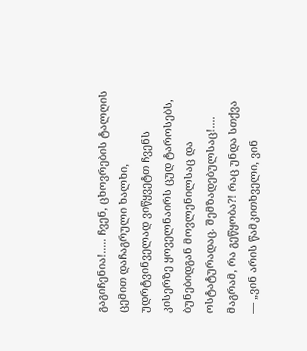გაგიჩენია!..... ჩვენ, ცხოვრების ტალღის ცემით დაჩაგრული ხალხი, უდრტვინველად ვიწყვეტთ ჩვენს კისერზე ყოველნაირს ცუდ ტაროსებს, ბუნებიდგან მოვლენილსაც და ოსტატურადაც. შემზადებულსაც!.... მაგრამ, რა გეწყობა?! რაც უნდა სთქვა — „ვინ არის წამკითხველი, ვინ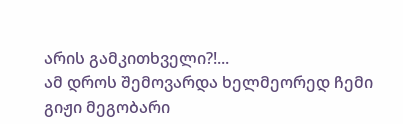არის გამკითხველი?!...
ამ დროს შემოვარდა ხელმეორედ ჩემი გიჟი მეგობარი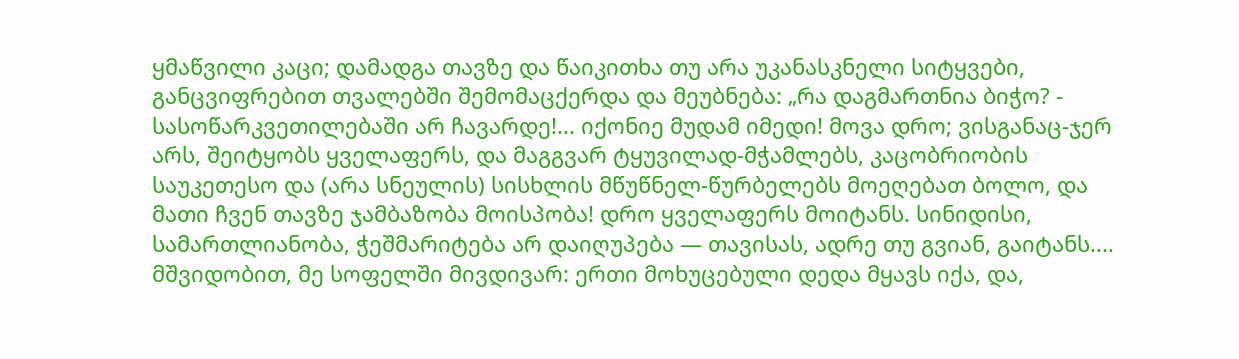ყმაწვილი კაცი; დამადგა თავზე და წაიკითხა თუ არა უკანასკნელი სიტყვები, განცვიფრებით თვალებში შემომაცქერდა და მეუბნება: „რა დაგმართნია ბიჭო? - სასოწარკვეთილებაში არ ჩავარდე!... იქონიე მუდამ იმედი! მოვა დრო; ვისგანაც-ჯერ არს, შეიტყობს ყველაფერს, და მაგგვარ ტყუვილად-მჭამლებს, კაცობრიობის საუკეთესო და (არა სნეულის) სისხლის მწუწნელ-წურბელებს მოეღებათ ბოლო, და მათი ჩვენ თავზე ჯამბაზობა მოისპობა! დრო ყველაფერს მოიტანს. სინიდისი, სამართლიანობა, ჭეშმარიტება არ დაიღუპება — თავისას, ადრე თუ გვიან, გაიტანს.... მშვიდობით, მე სოფელში მივდივარ: ერთი მოხუცებული დედა მყავს იქა, და,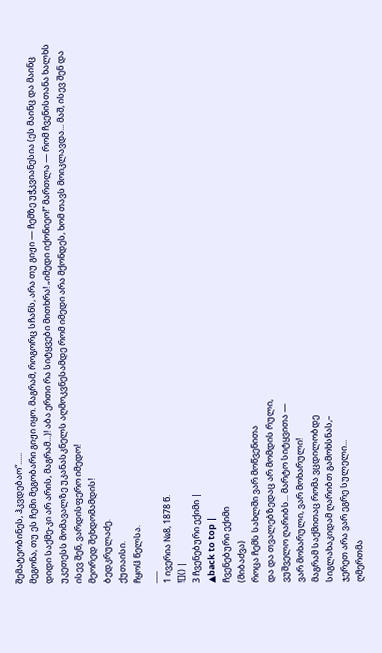შემატეობინეს, ჰკვდებაო“......
მეგონა, თუ ეს ჩემი მეგობარი გიჟი იყო. მაგრამ, როგორც სჩანს, არა თუ გიჟი — ჩემზე უჭკვიანესია (ეს მაინც და მაინც დიდი საქმე-კი არ არის, მაგრამ...)! აბა ერთი რა სიტყვები მითხრა! „იმედი იქონიეო!“ მართლა — რომ ჩვენისთანა ხალხს უკეთესს მომავალზე უკანასკნელს აღმოკვნესამდე რომ იმედი არა მქონდეს, ხომ თავს მოიკლავდა... მაშ, ისევ შენ და ისევ შენ, ვარდისფერო იმედო!
მეორედ შეხდომამდის!
ბედკრულაძე.
ქუთაისი.
ჩყოჱ წელსა.
___
1 ივერია №8, 1878 წ.
![]() |
3 ჩვენებური ექიმი |
▲back to top |
ჩვენებური ექიმი
(მიბაძვა)
როცა ჩემს სახლში ვარ მოწვენითა
და და თვალებზედაც არ მომდის რული,
ვუშველო ღარიბს... მარტო სიტყვითა —
ვარ მოხარული, ვარ მოხარული!
მაგრამ საქმითაც რომა ვცდილობდე
სიგლახაკიდამ ღარიბთ გამოხსნას,–
ჯერეთ არა ვარ ეგრე სულელი...
ღმერთმა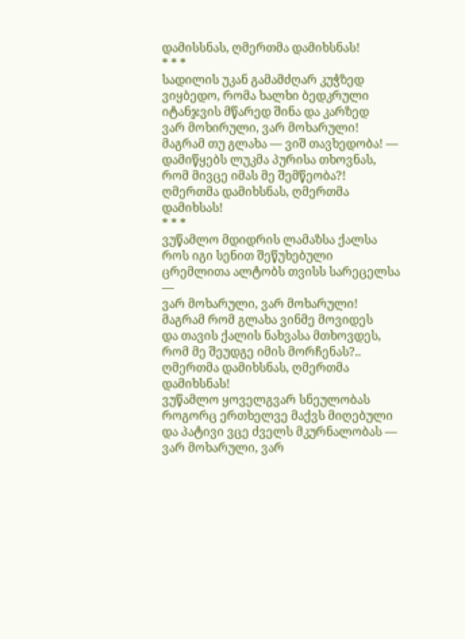დამისსნას, ღმერთმა დამიხსნას!
* * *
სადილის უკან გამამძღარ კუჭზედ
ვიყბედო, რომა ხალხი ბედკრული
იტანჯვის მწარედ შინა და კარზედ
ვარ მოხირული, ვარ მოხარული!
მაგრამ თუ გლახა — ვიშ თავხედობა! —
დამიწყებს ლუკმა პურისა თხოვნას,
რომ მივცე იმას მე შემწეობა?!
ღმერთმა დამიხსნას, ღმერთმა დამიხსას!
* * *
ვუწამლო მდიდრის ლამაზსა ქალსა
როს იგი სენით შეწუხებული
ცრემლითა ალტობს თვისს სარეცელსა —
ვარ მოხარული, ვარ მოხარული!
მაგრამ რომ გლახა ვინმე მოვიდეს
და თავის ქალის ნახვასა მთხოვდეს,
რომ მე შეუდგე იმის მორჩენას?..
ღმერთმა დამიხსნას, ღმერთმა დამიხსნას!
ვუწამლო ყოველგვარ სნეულობას
როგორც ერთხელვე მაქვს მიღებული
და პატივი ვცე ძველს მკურნალობას —
ვარ მოხარული, ვარ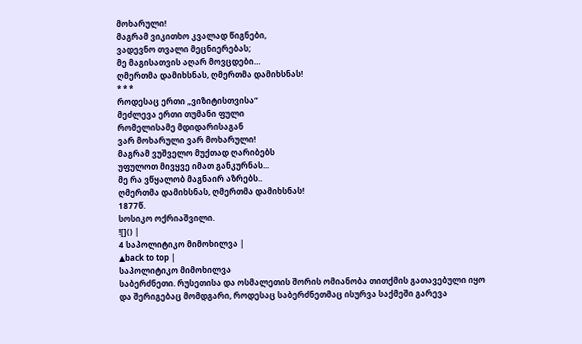მოხარული!
მაგრამ ვიკითხო კვალად წიგნები,
ვადევნო თვალი მეცნიერებას;
მე მაგისათვის აღარ მოვცდები…
ღმერთმა დამიხსნას, ღმერთმა დამიხსნას!
* * *
როდესაც ერთი „ვიზიტისთვისა“
მეძლევა ერთი თუმანი ფული
რომელისამე მდიდარისაგან
ვარ მოხარული ვარ მოხარული!
მაგრამ ვუშველო მუქთად ღარიბებს
უფულოთ მივყვე იმათ განკურნას...
მე რა ვწყალობ მაგნაირ აზრებს..
ღმერთმა დამიხსნას, ღმერთმა დამიხსნას!
1877წ.
სოსიკო ოქრიაშვილი.
![]() |
4 საპოლიტიკო მიმოხილვა |
▲back to top |
საპოლიტიკო მიმოხილვა
საბერძნეთი. რუსეთისა და ოსმალეთის შორის ომიანობა თითქმის გათავებული იყო და შერიგებაც მომდგარი, როდესაც საბერძნეთმაც ისურვა საქმეში გარევა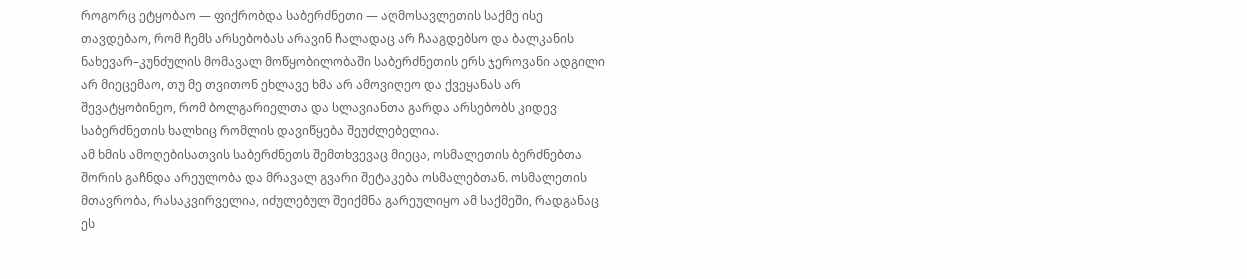როგორც ეტყობაო — ფიქრობდა საბერძნეთი — აღმოსავლეთის საქმე ისე თავდებაო, რომ ჩემს არსებობას არავინ ჩალადაც არ ჩააგდებსო და ბალკანის ნახევარ–კუნძულის მომავალ მოწყობილობაში საბერძნეთის ერს ჯეროვანი ადგილი არ მიეცემაო, თუ მე თვითონ ეხლავე ხმა არ ამოვიღეო და ქვეყანას არ შევატყობინეო, რომ ბოლგარიელთა და სლავიანთა გარდა არსებობს კიდევ საბერძნეთის ხალხიც რომლის დავიწყება შეუძლებელია.
ამ ხმის ამოღებისათვის საბერძნეთს შემთხვევაც მიეცა, ოსმალეთის ბერძნებთა შორის გაჩნდა არეულობა და მრავალ გვარი შეტაკება ოსმალებთან. ოსმალეთის მთავრობა, რასაკვირველია, იძულებულ შეიქმნა გარეულიყო ამ საქმეში, რადგანაც ეს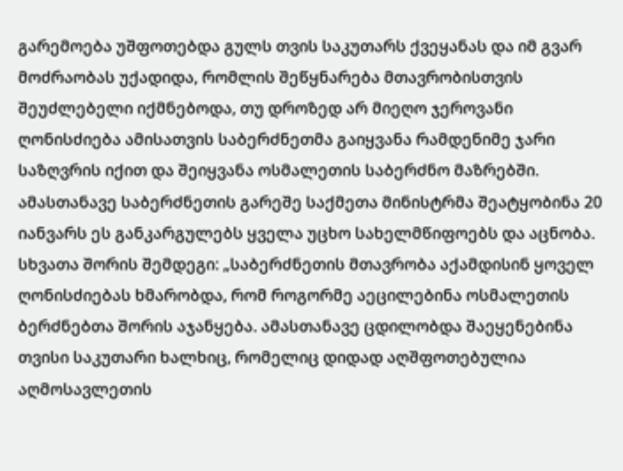გარემოება უშფოთებდა გულს თვის საკუთარს ქვეყანას და იმ გვარ მოძრაობას უქადიდა, რომლის შეწყნარება მთავრობისთვის შეუძლებელი იქმნებოდა, თუ დროზედ არ მიეღო ჯეროვანი ღონისძიება ამისათვის საბერძნეთმა გაიყვანა რამდენიმე ჯარი საზღვრის იქით და შეიყვანა ოსმალეთის საბერძნო მაზრებში. ამასთანავე საბერძნეთის გარეშე საქმეთა მინისტრმა შეატყობინა 20 იანვარს ეს განკარგულებს ყველა უცხო სახელმწიფოებს და აცნობა. სხვათა შორის შემდეგი: „საბერძნეთის მთავრობა აქამდისინ ყოველ ღონისძიებას ხმარობდა, რომ როგორმე აეცილებინა ოსმალეთის ბერძნებთა შორის აჯანყება. ამასთანავე ცდილობდა შაეყენებინა თვისი საკუთარი ხალხიც, რომელიც დიდად აღშფოთებულია აღმოსავლეთის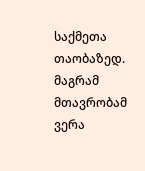საქმეთა თაობაზედ. მაგრამ მთავრობამ ვერა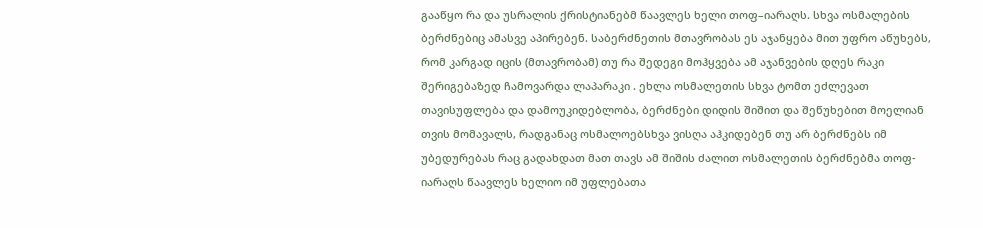გააწყო რა და უსრალის ქრისტიანებმ წაავლეს ხელი თოფ–იარაღს. სხვა ოსმალების ბერძნებიც ამასვე აპირებენ. საბერძნეთის მთავრობას ეს აჯანყება მით უფრო აწუხებს, რომ კარგად იცის (მთავრობამ) თუ რა შედეგი მოჰყვება ამ აჯანვების დღეს რაკი შერიგებაზედ ჩამოვარდა ლაპარაკი . ეხლა ოსმალეთის სხვა ტომთ ეძლევათ თავისუფლება და დამოუკიდებლობა, ბერძნები დიდის შიშით და შეწუხებით მოელიან თვის მომავალს, რადგანაც ოსმალოებსხვა ვისღა აჰკიდებენ თუ არ ბერძნებს იმ უბედურებას რაც გადახდათ მათ თავს ამ შიშის ძალით ოსმალეთის ბერძნებმა თოფ-იარაღს წაავლეს ხელიო იმ უფლებათა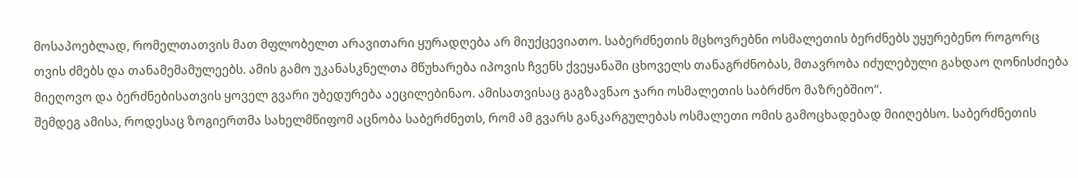მოსაპოებლად, რომელთათვის მათ მფლობელთ არავითარი ყურადღება არ მიუქცევიათო. საბერძნეთის მცხოვრებნი ოსმალეთის ბერძნებს უყურებენო როგორც თვის ძმებს და თანამემამულეებს. ამის გამო უკანასკნელთა მწუხარება იპოვის ჩვენს ქვეყანაში ცხოველს თანაგრძნობას, მთავრობა იძულებული გახდაო ღონისძიება მიეღოვო და ბერძნებისათვის ყოველ გვარი უბედურება აეცილებინაო. ამისათვისაც გაგზავნაო ჯარი ოსმალეთის საბრძნო მაზრებშიო“.
შემდეგ ამისა, როდესაც ზოგიერთმა სახელმწიფომ აცნობა საბერძნეთს, რომ ამ გვარს განკარგულებას ოსმალეთი ომის გამოცხადებად მიიღებსო. საბერძნეთის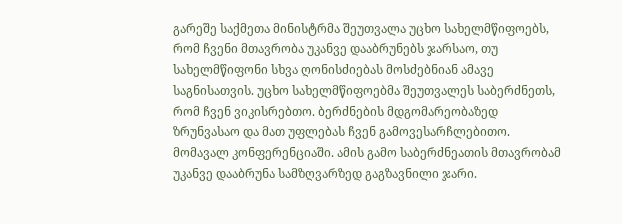გარეშე საქმეთა მინისტრმა შეუთვალა უცხო სახელმწიფოებს, რომ ჩვენი მთავრობა უკანვე დააბრუნებს ჯარსაო, თუ სახელმწიფონი სხვა ღონისძიებას მოსძებნიან ამავე საგნისათვის. უცხო სახელმწიფოებმა შეუთვალეს საბერძნეთს, რომ ჩვენ ვიკისრებთო. ბერძნების მდგომარეობაზედ ზრუნვასაო და მათ უფლებას ჩვენ გამოვესარჩლებითო. მომავალ კონფერენციაში. ამის გამო საბერძნეათის მთავრობამ უკანვე დააბრუნა სამზღვარზედ გაგზავნილი ჯარი.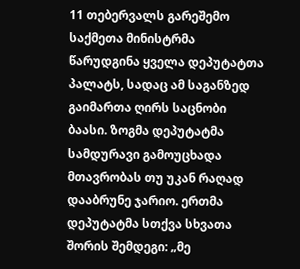11 თებერვალს გარეშემო საქმეთა მინისტრმა წარუდგინა ყველა დეპუტატთა პალატს, სადაც ამ საგანზედ გაიმართა ღირს საცნობი ბაასი. ზოგმა დეპუტატმა სამდურავი გამოუცხადა მთავრობას თუ უკან რაღად დააბრუნე ჯარიო. ერთმა დეპუტატმა სთქვა სხვათა შორის შემდეგი: „მე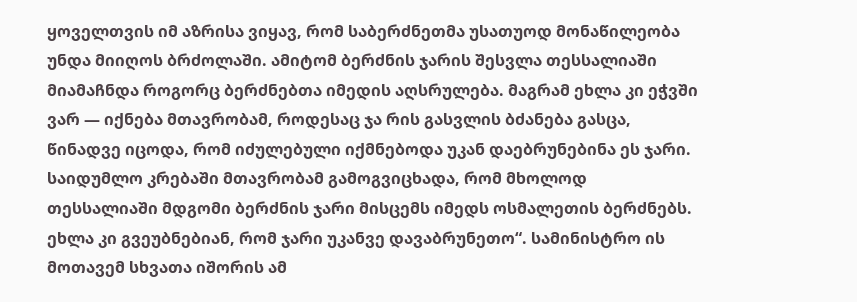ყოველთვის იმ აზრისა ვიყავ, რომ საბერძნეთმა უსათუოდ მონაწილეობა უნდა მიიღოს ბრძოლაში. ამიტომ ბერძნის ჯარის შესვლა თესსალიაში მიამაჩნდა როგორც ბერძნებთა იმედის აღსრულება. მაგრამ ეხლა კი ეჭვში ვარ — იქნება მთავრობამ, როდესაც ჯა რის გასვლის ბძანება გასცა, წინადვე იცოდა, რომ იძულებული იქმნებოდა უკან დაებრუნებინა ეს ჯარი. საიდუმლო კრებაში მთავრობამ გამოგვიცხადა, რომ მხოლოდ თესსალიაში მდგომი ბერძნის ჯარი მისცემს იმედს ოსმალეთის ბერძნებს. ეხლა კი გვეუბნებიან, რომ ჯარი უკანვე დავაბრუნეთო“. სამინისტრო ის მოთავემ სხვათა იშორის ამ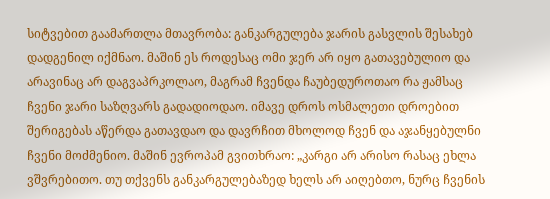სიტვებით გაამართლა მთავრობა: განკარგულება ჯარის გასვლის შესახებ დადგენილ იქმნაო. მაშინ ეს როდესაც ომი ჯერ არ იყო გათავებულიო და არავინაც არ დაგვაპრკოლაო, მაგრამ ჩვენდა ჩაუბედუროთაო რა ჟამსაც ჩვენი ჯარი საზღვარს გადადიოდაო. იმავე დროს ოსმალეთი დროებით შერიგებას აწერდა გათავდაო და დავრჩით მხოლოდ ჩვენ და აჯანყებულნი ჩვენი მოძმენიო. მაშინ ევროპამ გვითხრაო: „კარგი არ არისო რასაც ეხლა ვშვრებითო. თუ თქვენს განკარგულებაზედ ხელს არ აიღებთო, ნურც ჩვენის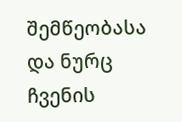შემწეობასა და ნურც ჩვენის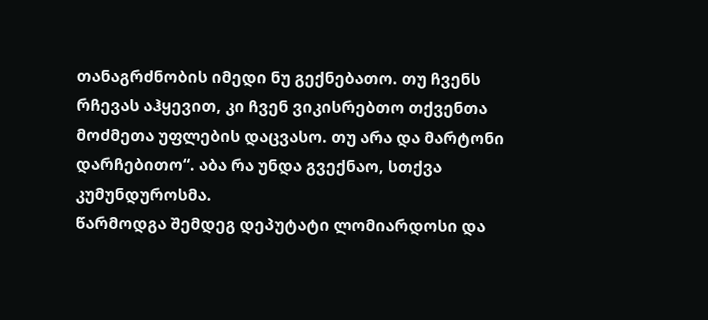თანაგრძნობის იმედი ნუ გექნებათო. თუ ჩვენს რჩევას აჰყევით, კი ჩვენ ვიკისრებთო თქვენთა მოძმეთა უფლების დაცვასო. თუ არა და მარტონი დარჩებითო“. აბა რა უნდა გვექნაო, სთქვა კუმუნდუროსმა.
წარმოდგა შემდეგ დეპუტატი ლომიარდოსი და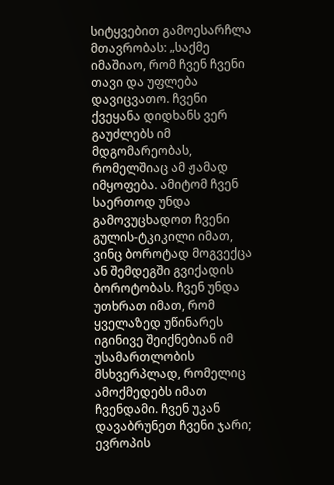სიტყვებით გამოესარჩლა მთავრობას: „საქმე იმაშიაო, რომ ჩვენ ჩვენი თავი და უფლება დავიცვათო. ჩვენი ქვეყანა დიდხანს ვერ გაუძლებს იმ მდგომარეობას, რომელშიაც ამ ჟამად იმყოფება. ამიტომ ჩვენ საერთოდ უნდა გამოვუცხადოთ ჩვენი გულის-ტკიკილი იმათ, ვინც ბოროტად მოგვექცა ან შემდეგში გვიქადის ბოროტობას. ჩვენ უნდა უთხრათ იმათ, რომ ყველაზედ უწინარეს იგინივე შეიქნებიან იმ უსამართლობის მსხვერპლად, რომელიც ამოქმედებს იმათ ჩვენდამი. ჩვენ უკან დავაბრუნეთ ჩვენი ჯარი; ევროპის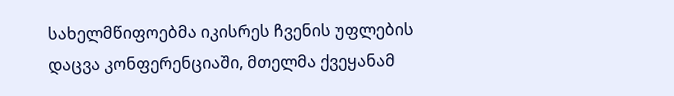სახელმწიფოებმა იკისრეს ჩვენის უფლების დაცვა კონფერენციაში, მთელმა ქვეყანამ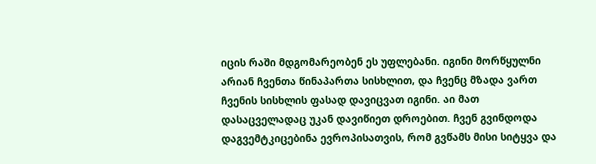იცის რაში მდგომარეობენ ეს უფლებანი. იგინი მორწყულნი არიან ჩვენთა წინაპართა სისხლით, და ჩვენც მზადა ვართ ჩვენის სისხლის ფასად დავიცვათ იგინი. აი მათ დასაცველადაც უკან დავიწიეთ დროებით. ჩვენ გვინდოდა დაგვემტკიცებინა ევროპისათვის, რომ გვწამს მისი სიტყვა და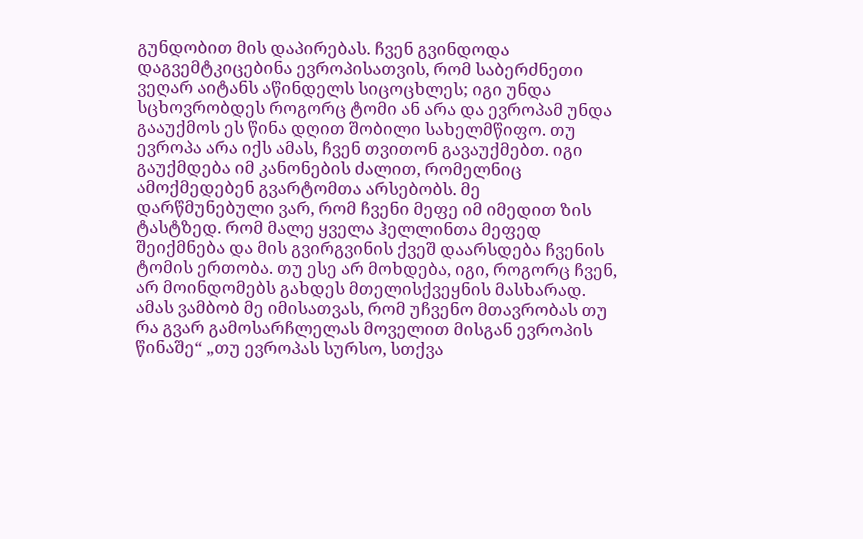გუნდობით მის დაპირებას. ჩვენ გვინდოდა დაგვემტკიცებინა ევროპისათვის, რომ საბერძნეთი ვეღარ აიტანს აწინდელს სიცოცხლეს; იგი უნდა სცხოვრობდეს როგორც ტომი ან არა და ევროპამ უნდა გააუქმოს ეს წინა დღით შობილი სახელმწიფო. თუ ევროპა არა იქს ამას, ჩვენ თვითონ გავაუქმებთ. იგი გაუქმდება იმ კანონების ძალით, რომელნიც ამოქმედებენ გვარტომთა არსებობს. მე დარწმუნებული ვარ, რომ ჩვენი მეფე იმ იმედით ზის ტასტზედ. რომ მალე ყველა ჰელლინთა მეფედ შეიქმნება და მის გვირგვინის ქვეშ დაარსდება ჩვენის ტომის ერთობა. თუ ესე არ მოხდება, იგი, როგორც ჩვენ, არ მოინდომებს გახდეს მთელისქვეყნის მასხარად. ამას ვამბობ მე იმისათვას, რომ უჩვენო მთავრობას თუ რა გვარ გამოსარჩლელას მოველით მისგან ევროპის წინაშე“ „თუ ევროპას სურსო, სთქვა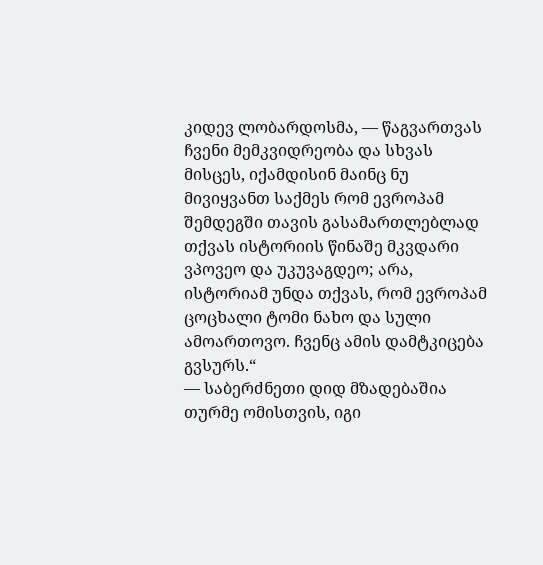კიდევ ლობარდოსმა, — წაგვართვას ჩვენი მემკვიდრეობა და სხვას მისცეს, იქამდისინ მაინც ნუ მივიყვანთ საქმეს რომ ევროპამ შემდეგში თავის გასამართლებლად თქვას ისტორიის წინაშე მკვდარი ვპოვეო და უკუვაგდეო; არა, ისტორიამ უნდა თქვას, რომ ევროპამ ცოცხალი ტომი ნახო და სული ამოართოვო. ჩვენც ამის დამტკიცება გვსურს.“
— საბერძნეთი დიდ მზადებაშია თურმე ომისთვის, იგი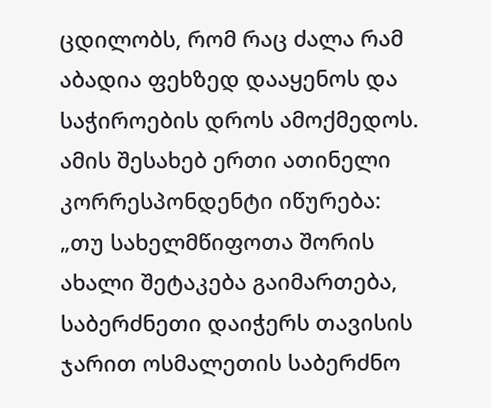ცდილობს, რომ რაც ძალა რამ აბადია ფეხზედ დააყენოს და საჭიროების დროს ამოქმედოს. ამის შესახებ ერთი ათინელი კორრესპონდენტი იწურება: „თუ სახელმწიფოთა შორის ახალი შეტაკება გაიმართება, საბერძნეთი დაიჭერს თავისის ჯარით ოსმალეთის საბერძნო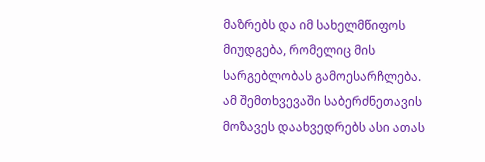მაზრებს და იმ სახელმწიფოს მიუდგება, რომელიც მის სარგებლობას გამოესარჩლება. ამ შემთხვევაში საბერძნეთავის მოზავეს დაახვედრებს ასი ათას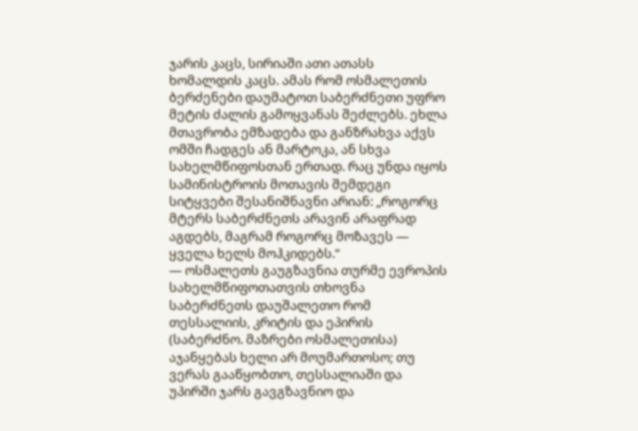ჯარის კაცს, სირიაში ათი ათასს ხომალდის კაცს. ამას რომ ოსმალეთის ბერძენები დაუმატოთ საბერძნეთი უფრო მეტის ძალის გამოყვანას შეძლებს. ეხლა მთავრობა ემზადება და განზრახვა აქვს ომში ჩადგეს ან მარტოკა, ან სხვა სახელმწიფოსთან ერთად. რაც უნდა იყოს სამინისტროის მოთავის შემდეგი სიტყვები შესანიშნავნი არიან: „როგორც მტერს საბერძნეთს არავინ არაფრად აგდებს, მაგრამ როგორც მოზავეს — ყველა ხელს მოჰკიდებს.“
— ოსმალეთს გაუგზავნია თურმე ევროპის სახელმწიფოთათვის თხოვნა საბერძნეთს დაუშალეთო რომ თესსალიის, კრიტის და ეპირის (საბერძნო. მაზრები ოსმალეთისა) აჯანყებას ხელი არ მოუმართოსო; თუ ვერას გააწყობთო, თესსალიაში და უპირში ჯარს გავგზავნიო და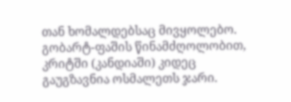თან ხომალდებსაც მივყოლებო. გობარტ-ფაშის წინამძღოლობით, კრიტში (კანდიაში) კიდეც გაუგზავნია ოსმალეთს ჯარი.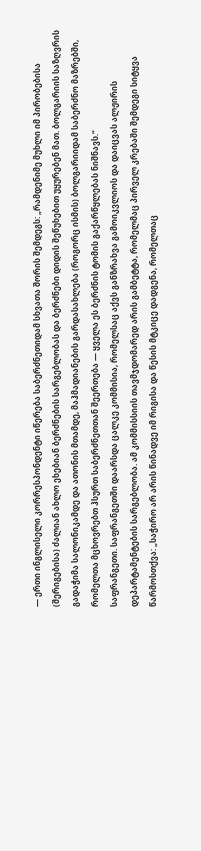— ერთი ინგლისელი კორრესპონდენტი იწერება საბერძნეთიდამ სხვათა შორის შემდეგს: „რამდენიმე მუხლი იმ პირობებისა (შერიგებისა) ძალიან ახლო ეხებიან ბერძნების სარგებლობას და ბერძნები დიდის შეწუხებით უყურებენ მათ. ბოლგარიის საზღვრის გადაჭიმა სალონიკამდე და ათონის მთამდე, მაჰმადიანების გარდასახლება (როგორც ისმის) ბოლგარიიდამ საბერძნო მაზრებში, რომელთა მცხოვრებთ ჰსურთ საბერძნეთთან შეერთება — ყველა ეს ბერძნის ტომის გაქარწყლებას ნიშნავს.“
საფრანგეთი. საფრანგეთში დაარსდა ცალკე კომმისია, რომელსაც აქვს განზრახვა გამოიკვლიოს და დაიცვას ალჟირის დეპარტამენტების სარგებლობა. ამ კომმისსიის თავმჯდომარედ არის გამბეტტა, რომელმაც პირველ კრებაში შემდეგი სიტყვა წარმოსთქვა: „საჭირო არ არის წინადვე იმ რიგისა და წესის მტკიცე დადგენა, რომელთაც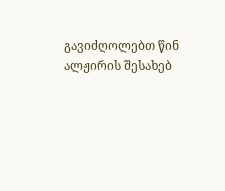გავიძღოლებთ წინ ალჟირის შესახებ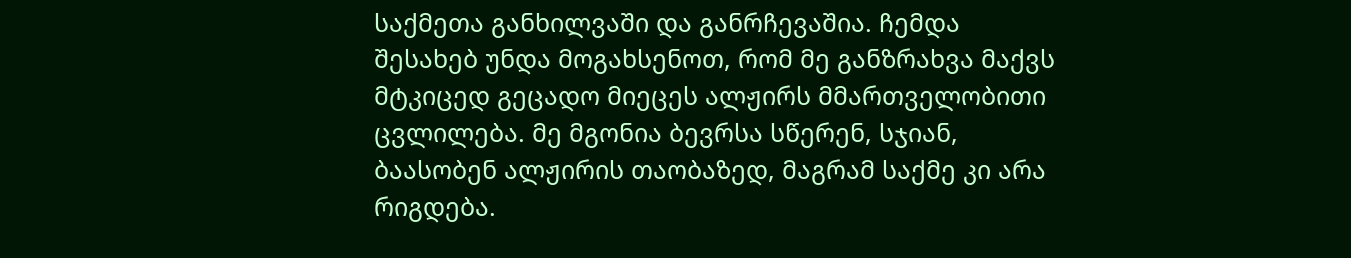საქმეთა განხილვაში და განრჩევაშია. ჩემდა შესახებ უნდა მოგახსენოთ, რომ მე განზრახვა მაქვს მტკიცედ გეცადო მიეცეს ალჟირს მმართველობითი ცვლილება. მე მგონია ბევრსა სწერენ, სჯიან, ბაასობენ ალჟირის თაობაზედ, მაგრამ საქმე კი არა რიგდება.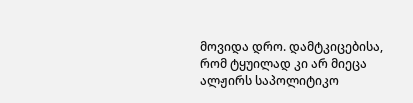მოვიდა დრო. დამტკიცებისა, რომ ტყუილად კი არ მიეცა ალჟირს საპოლიტიკო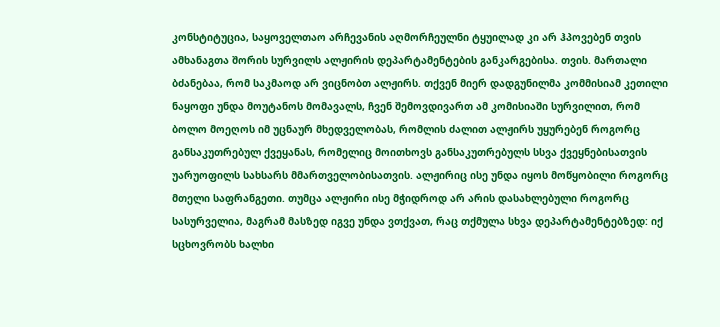კონსტიტუცია, საყოველთაო არჩევანის აღმორჩეულნი ტყუილად კი არ ჰპოვებენ თვის ამხანაგთა შორის სურვილს ალჟირის დეპარტამენტების განკარგებისა. თვის. მართალი ბძანებაა, რომ საკმაოდ არ ვიცნობთ ალჟირს. თქვენ მიერ დადგუნილმა კომმისიამ კეთილი ნაყოფი უნდა მოუტანოს მომავალს, ჩვენ შემოვდივართ ამ კომისიაში სურვილით, რომ ბოლო მოეღოს იმ უცნაურ მხედველობას, რომლის ძალით ალჟირს უყურებენ როგორც განსაკუთრებულ ქვეყანას, რომელიც მოითხოვს განსაკუთრებულს სსვა ქვეყნებისათვის უარუოფილს სახსარს მმართველობისათვის. ალჟირიც ისე უნდა იყოს მოწყობილი როგორც მთელი საფრანგეთი. თუმცა ალჟირი ისე მჭიდროდ არ არის დასახლებული როგორც სასურველია, მაგრამ მასზედ იგვე უნდა ვთქვათ, რაც თქმულა სხვა დეპარტამენტებზედ: იქ სცხოვრობს ხალხი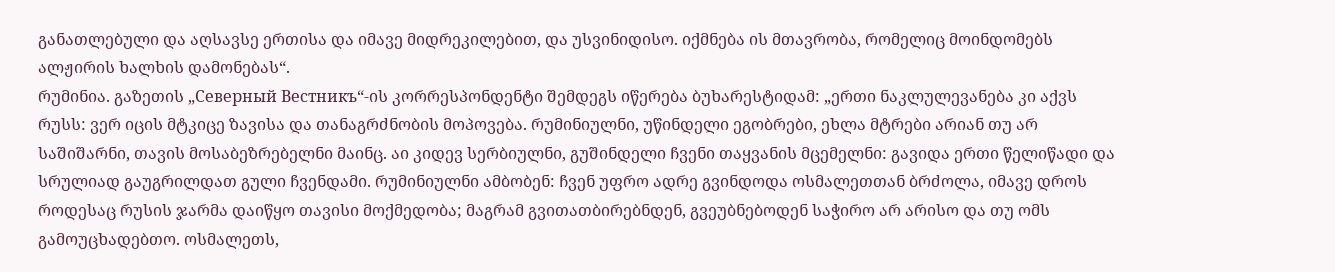განათლებული და აღსავსე ერთისა და იმავე მიდრეკილებით, და უსვინიდისო. იქმნება ის მთავრობა, რომელიც მოინდომებს ალჟირის ხალხის დამონებას“.
რუმინია. გაზეთის „Северный Вестникъ“-ის კორრესპონდენტი შემდეგს იწერება ბუხარესტიდამ: „ერთი ნაკლულევანება კი აქვს რუსს: ვერ იცის მტკიცე ზავისა და თანაგრძნობის მოპოვება. რუმინიულნი, უწინდელი ეგობრები, ეხლა მტრები არიან თუ არ საშიშარნი, თავის მოსაბეზრებელნი მაინც. აი კიდევ სერბიულნი, გუშინდელი ჩვენი თაყვანის მცემელნი: გავიდა ერთი წელიწადი და სრულიად გაუგრილდათ გული ჩვენდამი. რუმინიულნი ამბობენ: ჩვენ უფრო ადრე გვინდოდა ოსმალეთთან ბრძოლა, იმავე დროს როდესაც რუსის ჯარმა დაიწყო თავისი მოქმედობა; მაგრამ გვითათბირებნდენ, გვეუბნებოდენ საჭირო არ არისო და თუ ომს გამოუცხადებთო. ოსმალეთს,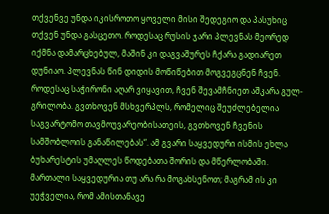თქვენვე უნდა იკისროთო ყოველი მისი შედეგიო და პასუხიც თქვენ უნდა გასცეთო. როდესაც რუსის ჯარი პლევნას მეორედ იქმნა დამარცხებულ, მაშინ კი დაგვაშურეს ჩქარა გადიარეთ დუნიაო. პლევნას წინ დიდის მოწიწებით მოგვეგცნენ ჩვენ. როდესაც საჭირონი აღარ ვიყავით, ჩვენ შევამჩნიეთ აშკარა გულ-გრილობა. გვთხოვენ მსხვერპლს, რომელიც შეუძლებელია საგვარტომო თავმოუვარეობისათეის, გვთხოვენ ჩვენის სამშობლოის განაწილებას“. ამ გვარი საყვედური ისმის ეხლა ბუხარესტის უმაღლეს წოდებათა შორის და მწერლობაში. მართალი საყვედურია თუ არა რა მოგახსენოთ; მაგრამ ის კი უეჭველია, რომ ამისთანავე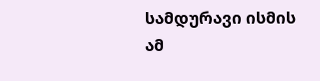სამდურავი ისმის ამ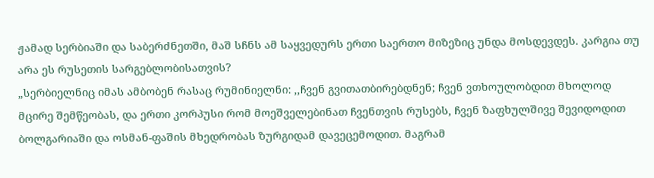ჟამად სერბიაში და საბერძნეთში, მაშ სჩნს ამ საყვედურს ერთი საერთო მიზეზიც უნდა მოსდევდეს. კარგია თუ არა ეს რუსეთის სარგებლობისათვის?
„სერბიელნიც იმას ამბობენ რასაც რუმინიელნი: ,,ჩვენ გვითათბირებდნენ; ჩვენ ვთხოულობდით მხოლოდ მცირე შემწეობას, და ერთი კორპუსი რომ მოეშველებინათ ჩვენთვის რუსებს, ჩვენ ზაფხულშივე შევიდოდით ბოლგარიაში და ოსმან-ფაშის მხედრობას ზურგიდამ დავეცემოდით. მაგრამ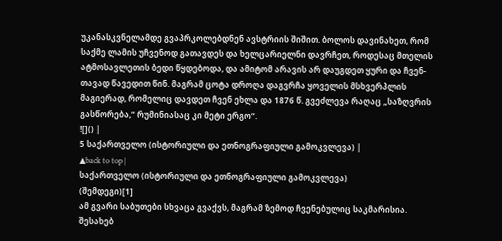უკანასკვნელამდე გვაპრკოლებდნენ ავსტრიის შიშით. ბოლოს დავინახეთ, რომ საქმე ლამის უჩვენოდ გათავდეს და ხელცარიელნი დავრჩეთ, როდესაც მთელის ატმოსავლეთის ბედი წყდებოდა, და ამიტომ არავის არ დაუგდეთ ყური და ჩვენ-თავად წავედით წინ. მაგრამ ცოტა დროღა დაგვრჩა ყოველის მსხვერპლის მაგიერად, რომელიც დავდეთ ჩვენ ეხლა და 1876 წ. გვეძლევა რაღაც „საზღვრის გასწორება,“ რუმინიასაც კი მეტი ერგო“.
![]() |
5 საქართველო (ისტორიული და ეთნოგრაფიული გამოკვლევა) |
▲back to top |
საქართველო (ისტორიული და ეთნოგრაფიული გამოკვლევა)
(შემდეგი)[1]
ამ გვარი საბუთები სხვაცა გვაქვს, მაგრამ ზემოდ ჩვენებულიც საკმარისია. შესახებ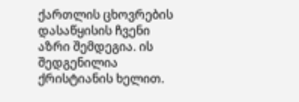ქართლის ცხოვრების დასაწყისის ჩვენი აზრი შემდეგია. ის შედგენილია ქრისტიანის ხელით.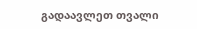გადაავლეთ თვალი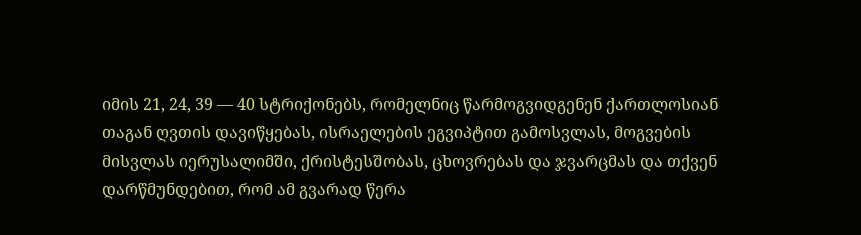იმის 21, 24, 39 — 40 სტრიქონებს, რომელნიც წარმოგვიდგენენ ქართლოსიან თაგან ღვთის დავიწყებას, ისრაელების ეგვიპტით გამოსვლას, მოგვების მისვლას იერუსალიმში, ქრისტესშობას, ცხოვრებას და ჯვარცმას და თქვენ დარწმუნდებით, რომ ამ გვარად წერა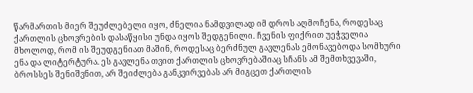წარმართის მიერ შეუძლებელი იყო, ძნელია ნამდვილად იმ დროს აღმოჩენა, როდესაც ქართლის ცხოვრების დასაწყისი უნდა იყოს შედგენილი. ჩვენის ფიქრით უეჭველია მხოლოდ, რომ ის შეუდგენიათ მაშინ, როდესაც ბერძნულ გავლენას ემონავებოდა სომხური ენა და ლიტერტურა. ეს გავლენა თვით ქართლის ცხოვრებაშიაც სჩანს ამ შემთხვევაში, ბროსსეს შენიშვნით, არ შეიძლება განკვირვებას არ მიგცეთ ქართლის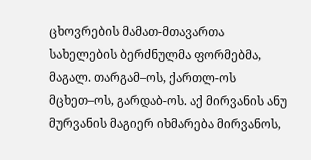ცხოვრების მამათ-მთავართა სახელების ბერძნულმა ფორმებმა, მაგალ. თარგამ–ოს, ქართლ-ოს მცხეთ–ოს, გარდაბ-ოს. აქ მირვანის ანუ მურვანის მაგიერ იხმარება მირვანოს,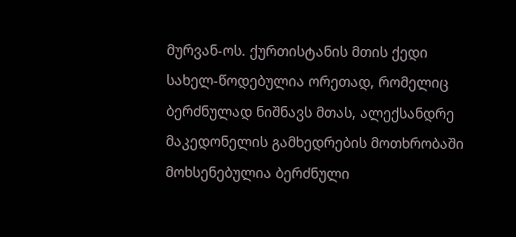მურვან-ოს. ქურთისტანის მთის ქედი სახელ-წოდებულია ორეთად, რომელიც ბერძნულად ნიშნავს მთას, ალექსანდრე მაკედონელის გამხედრების მოთხრობაში მოხსენებულია ბერძნული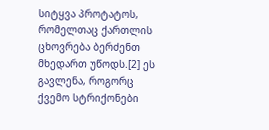სიტყვა პროტატოს, რომელთაც ქართლის ცხოვრება ბერძენთ მხედართ უწოდს.[2] ეს გავლენა, როგორც ქვემო სტრიქონები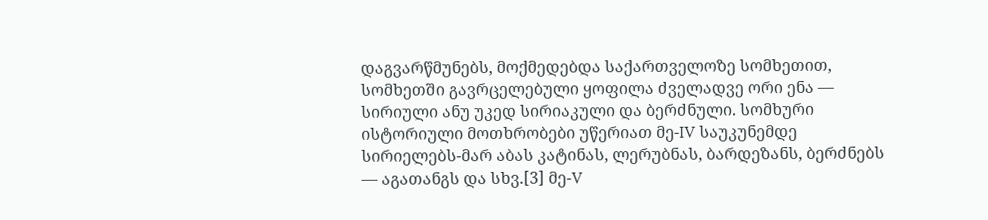დაგვარწმუნებს, მოქმედებდა საქართველოზე სომხეთით, სომხეთში გავრცელებული ყოფილა ძველადვე ორი ენა — სირიული ანუ უკედ სირიაკული და ბერძნული. სომხური ისტორიული მოთხრობები უწერიათ მე-IV საუკუნემდე სირიელებს-მარ აბას კატინას, ლერუბნას, ბარდეზანს, ბერძნებს — აგათანგს და სხვ.[3] მე-V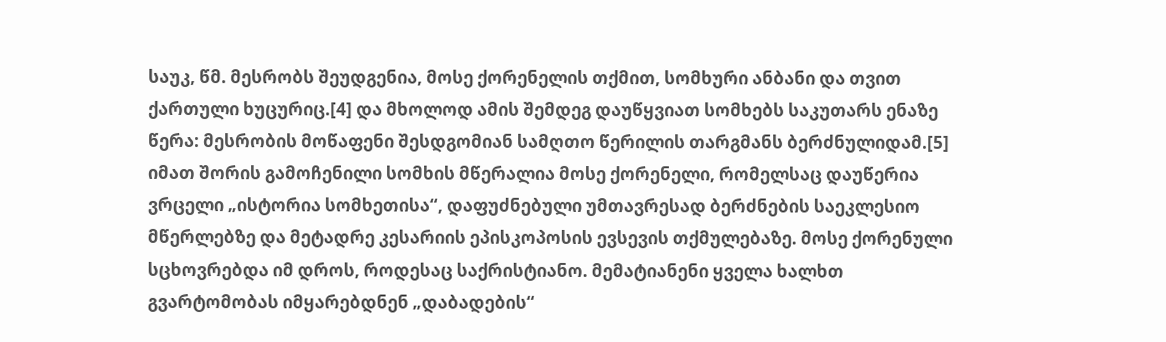საუკ, წმ. მესრობს შეუდგენია, მოსე ქორენელის თქმით, სომხური ანბანი და თვით ქართული ხუცურიც.[4] და მხოლოდ ამის შემდეგ დაუწყვიათ სომხებს საკუთარს ენაზე წერა: მესრობის მოწაფენი შესდგომიან სამღთო წერილის თარგმანს ბერძნულიდამ.[5] იმათ შორის გამოჩენილი სომხის მწერალია მოსე ქორენელი, რომელსაც დაუწერია ვრცელი „ისტორია სომხეთისა“, დაფუძნებული უმთავრესად ბერძნების საეკლესიო მწერლებზე და მეტადრე კესარიის ეპისკოპოსის ევსევის თქმულებაზე. მოსე ქორენული სცხოვრებდა იმ დროს, როდესაც საქრისტიანო. მემატიანენი ყველა ხალხთ გვარტომობას იმყარებდნენ „დაბადების“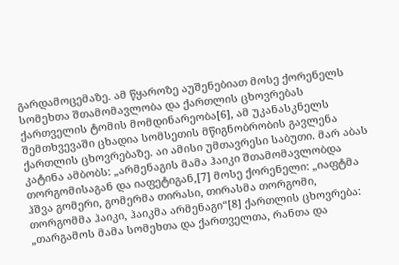გარდამოცემაზე. ამ წყაროზე აუშენებიათ მოსე ქორენელს სომეხთა შთამომავლობა და ქართლის ცხოვრებას ქართველის ტომის მომდინარეობა[6], ამ უკანასკნელს შემთხვევაში ცხადია სომსეთის მწიგნობრობის გავლენა ქართლის ცხოვრებაზე. აი ამისი უმთავრესი საბუთი. მარ აბას კატინა ამბობს: „არმენაგის მამა ჰაიკი შთამომავლობდა თორგომისაგან და იაფეტიგან,[7] მოსე ქორენელი: „იაფტმა ჰშვა გომერი, გომერმა თირასი, თირასმა თორგომი, თორგომმა ჰაიკი, ჰაიკმა არმენაგი“[8] ქართლის ცხოვრება: „თარგამოს მამა სომეხთა და ქართველთა, რანთა და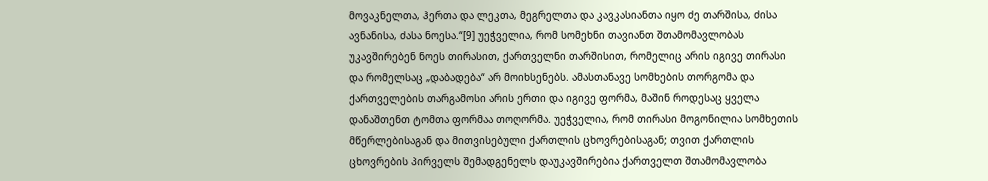მოვაკნელთა, ჰერთა და ლეკთა, მეგრელთა და კავკასიანთა იყო ძე თარშისა, ძისა ავნანისა, ძასა ნოესა.“[9] უეჭველია, რომ სომეხნი თავიანთ შთამომავლობას უკავშირებენ ნოეს თირასით, ქართველნი თარშისით, რომელიც არის იგივე თირასი და რომელსაც „დაბადება“ არ მოიხსენებს. ამასთანავე სომხების თორგომა და ქართველების თარგამოსი არის ერთი და იგივე ფორმა, მაშინ როდესაც ყველა დანაშთენთ ტომთა ფორმაა თოღორმა. უეჭველია, რომ თირასი მოგონილია სომხეთის მწერლებისაგან და მითვისებული ქართლის ცხოვრებისაგან; თვით ქართლის ცხოვრების პირველს შემადგენელს დაუკავშირებია ქართველთ შთამომავლობა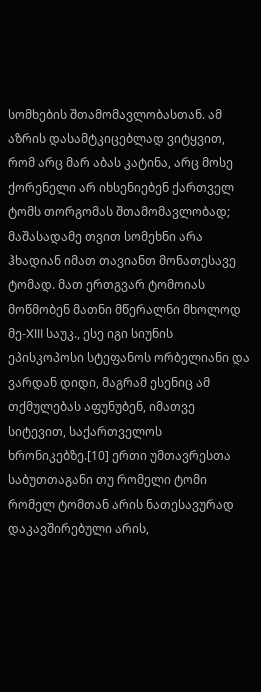სომხების შთამომავლობასთან. ამ აზრის დასამტკიცებლად ვიტყვით, რომ არც მარ აბას კატინა, არც მოსე ქორენელი არ იხსენიებენ ქართველ ტომს თორგომას შთამომავლობად; მაშასადამე თვით სომეხნი არა ჰხადიან იმათ თავიანთ მონათესავე ტომად. მათ ერთგვარ ტომოიას მოწმობენ მათნი მწერალნი მხოლოდ მე-XIII საუკ., ესე იგი სიუნის ეპისკოპოსი სტეფანოს ორბელიანი და ვარდან დიდი, მაგრამ ესენიც ამ თქმულებას აფუნუბენ, იმათვე სიტევით, საქართველოს ხრონიკებზე.[10] ერთი უმთავრესთა საბუთთაგანი თუ რომელი ტომი რომელ ტომთან არის ნათესავურად დაკავშირებული არის,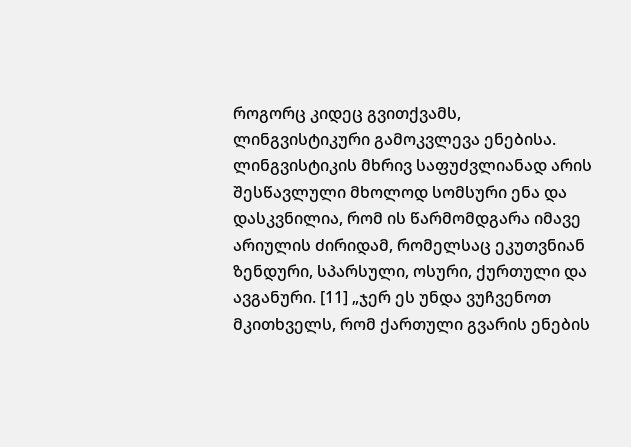როგორც კიდეც გვითქვამს, ლინგვისტიკური გამოკვლევა ენებისა. ლინგვისტიკის მხრივ საფუძვლიანად არის შესწავლული მხოლოდ სომსური ენა და დასკვნილია, რომ ის წარმომდგარა იმავე არიულის ძირიდამ, რომელსაც ეკუთვნიან ზენდური, სპარსული, ოსური, ქურთული და ავგანური. [11] „ჯერ ეს უნდა ვუჩვენოთ მკითხველს, რომ ქართული გვარის ენების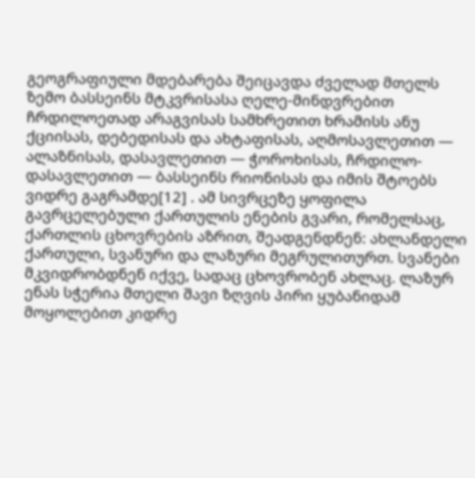გეოგრაფიული მდებარება შეიცავდა ძველად მთელს ზემო ბასსეინს მტკვრისასა ღელე-მინდვრებით ჩრდილოეთად არაგვისას სამხრეთით ხრამისს ანუ ქციისას, დებედისას და ახტაფისას, აღმოსავლეთით — ალაზნისას, დასავლეთით — ჭოროხისას, ჩრდილო-დასავლეთით — ბასსეინს რიონისას და იმის შტოებს ვიდრე გაგრამდე[12] . ამ სივრცეზე ყოფილა გავრცელებული ქართულის ენების გვარი, რომელსაც, ქართლის ცხოვრების აზრით, შეადგენდნენ: ახლანდელი ქართული, სვანური და ლაზური მეგრულითურთ. სვანები მკვიდრობდნენ იქვე, სადაც ცხოვრობენ ახლაც. ლაზურ ენას სჭერია მთელი შავი ზღვის პირი ყუბანიდამ მოყოლებით კიდრე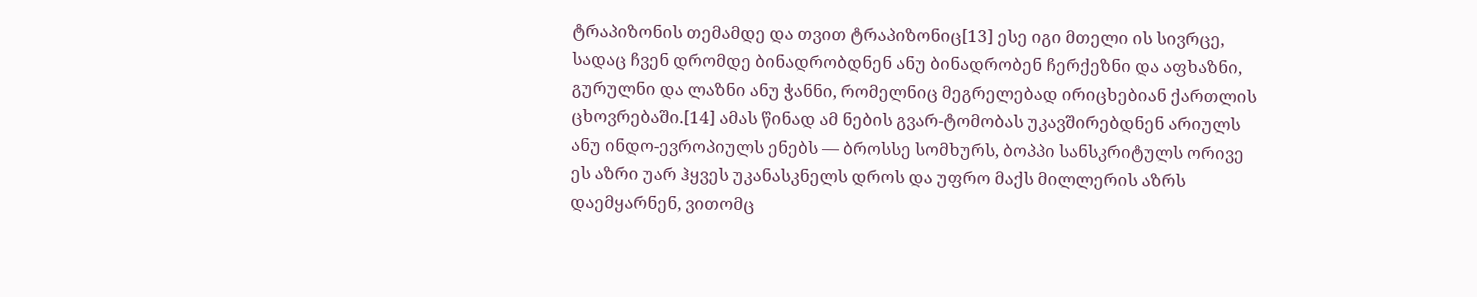ტრაპიზონის თემამდე და თვით ტრაპიზონიც[13] ესე იგი მთელი ის სივრცე, სადაც ჩვენ დრომდე ბინადრობდნენ ანუ ბინადრობენ ჩერქეზნი და აფხაზნი, გურულნი და ლაზნი ანუ ჭანნი, რომელნიც მეგრელებად ირიცხებიან ქართლის ცხოვრებაში.[14] ამას წინად ამ ნების გვარ-ტომობას უკავშირებდნენ არიულს ანუ ინდო-ევროპიულს ენებს — ბროსსე სომხურს, ბოპპი სანსკრიტულს ორივე ეს აზრი უარ ჰყვეს უკანასკნელს დროს და უფრო მაქს მილლერის აზრს დაემყარნენ, ვითომც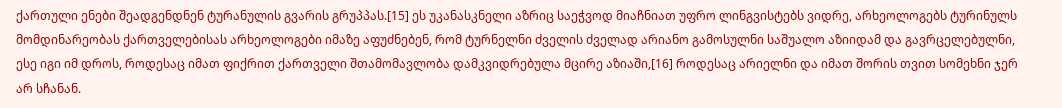ქართული ენები შეადგენდნენ ტურანულის გვარის გრუპპას.[15] ეს უკანასკნელი აზრიც საეჭვოდ მიაჩნიათ უფრო ლინგვისტებს ვიდრე, არხეოლოგებს ტურინულს მომდინარეობას ქართველებისას არხეოლოგები იმაზე აფუძნებენ, რომ ტურნელნი ძველის ძველად არიანო გამოსულნი საშუალო აზიიდამ და გავრცელებულნი, ესე იგი იმ დროს, როდესაც იმათ ფიქრით ქართველი შთამომავლობა დამკვიდრებულა მცირე აზიაში,[16] როდესაც არიელნი და იმათ შორის თვით სომეხნი ჯერ არ სჩანან.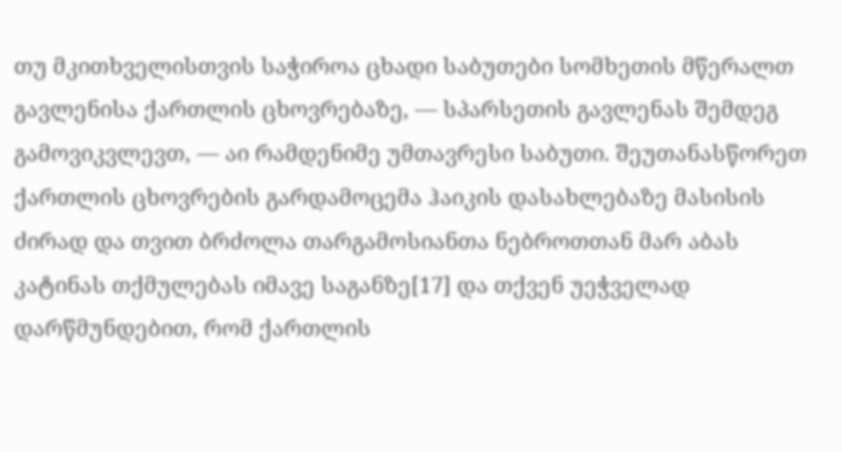თუ მკითხველისთვის საჭიროა ცხადი საბუთები სომხეთის მწერალთ გავლენისა ქართლის ცხოვრებაზე, — სპარსეთის გავლენას შემდეგ გამოვიკვლევთ, — აი რამდენიმე უმთავრესი საბუთი. შეუთანასწორეთ ქართლის ცხოვრების გარდამოცემა ჰაიკის დასახლებაზე მასისის ძირად და თვით ბრძოლა თარგამოსიანთა ნებროთთან მარ აბას კატინას თქმულებას იმავე საგანზე[17] და თქვენ უეჭველად დარწმუნდებით, რომ ქართლის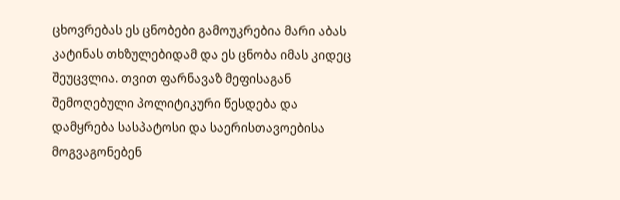ცხოვრებას ეს ცნობები გამოუკრებია მარი აბას კატინას თხზულებიდამ და ეს ცნობა იმას კიდეც შეუცვლია. თვით ფარნავაზ მეფისაგან შემოღებული პოლიტიკური წესდება და დამყრება სასპატოსი და საერისთავოებისა მოგვაგონებენ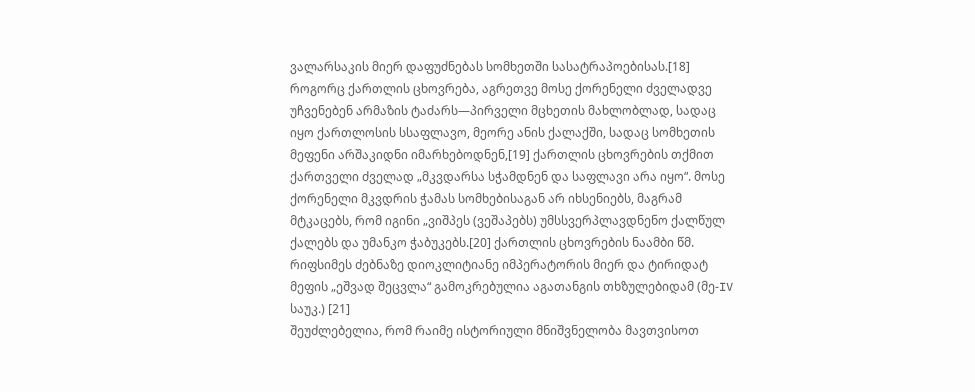ვალარსაკის მიერ დაფუძნებას სომხეთში სასატრაპოებისას.[18] როგორც ქართლის ცხოვრება, აგრეთვე მოსე ქორენელი ძველადვე უჩვენებენ არმაზის ტაძარს—პირველი მცხეთის მახლობლად, სადაც იყო ქართლოსის სსაფლავო, მეორე ანის ქალაქში, სადაც სომხეთის მეფენი არშაკიდნი იმარხებოდნენ,[19] ქართლის ცხოვრების თქმით ქართველი ძველად „მკვდარსა სჭამდნენ და საფლავი არა იყო“. მოსე ქორენელი მკვდრის ჭამას სომხებისაგან არ იხსენიებს, მაგრამ მტკაცებს, რომ იგინი „ვიშპეს (ვეშაპებს) უმსსვერპლავდნენო ქალწულ ქალებს და უმანკო ჭაბუკებს.[20] ქართლის ცხოვრების ნაამბი წმ. რიფსიმეს ძებნაზე დიოკლიტიანე იმპერატორის მიერ და ტირიდატ მეფის „ეშვად შეცვლა“ გამოკრებულია აგათანგის თხზულებიდამ (მე-IV საუკ.) [21]
შეუძლებელია, რომ რაიმე ისტორიული მნიშვნელობა მავთვისოთ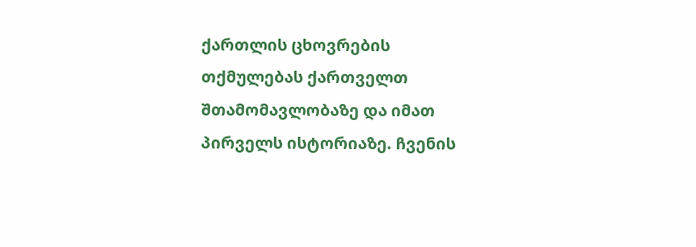ქართლის ცხოვრების თქმულებას ქართველთ შთამომავლობაზე და იმათ პირველს ისტორიაზე. ჩვენის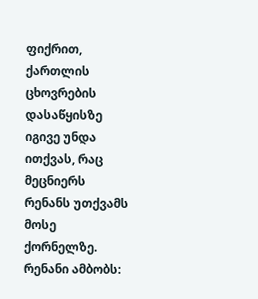ფიქრით, ქართლის ცხოვრების დასაწყისზე იგივე უნდა ითქვას, რაც მეცნიერს რენანს უთქვამს მოსე ქორნელზე. რენანი ამბობს: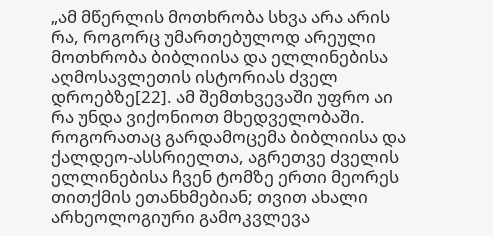„ამ მწერლის მოთხრობა სხვა არა არის რა, როგორც უმართებულოდ არეული მოთხრობა ბიბლიისა და ელლინებისა აღმოსავლეთის ისტორიას ძველ დროებზე[22]. ამ შემთხვევაში უფრო აი რა უნდა ვიქონიოთ მხედველობაში. როგორათაც გარდამოცემა ბიბლიისა და ქალდეო-ასსრიელთა, აგრეთვე ძველის ელლინებისა ჩვენ ტომზე ერთი მეორეს თითქმის ეთანხმებიან; თვით ახალი არხეოლოგიური გამოკვლევა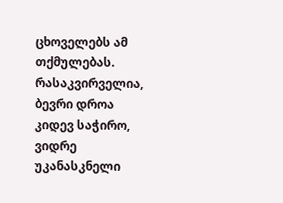ცხოველებს ამ თქმულებას. რასაკვირველია, ბევრი დროა კიდევ საჭირო, ვიდრე უკანასკნელი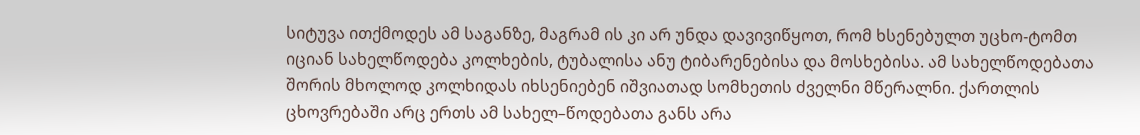სიტუვა ითქმოდეს ამ საგანზე, მაგრამ ის კი არ უნდა დავივიწყოთ, რომ ხსენებულთ უცხო-ტომთ იციან სახელწოდება კოლხების, ტუბალისა ანუ ტიბარენებისა და მოსხებისა. ამ სახელწოდებათა შორის მხოლოდ კოლხიდას იხსენიებენ იშვიათად სომხეთის ძველნი მწერალნი. ქართლის ცხოვრებაში არც ერთს ამ სახელ–წოდებათა განს არა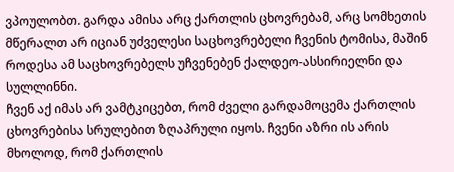ვპოულობთ. გარდა ამისა არც ქართლის ცხოვრებამ, არც სომხეთის მწერალთ არ იციან უძველესი საცხოვრებელი ჩვენის ტომისა, მაშინ როდესა ამ საცხოვრებელს უჩვენებენ ქალდეო-ასსირიელნი და სულლინნი.
ჩვენ აქ იმას არ ვამტკიცებთ, რომ ძველი გარდამოცემა ქართლის ცხოვრებისა სრულებით ზღაპრული იყოს. ჩვენი აზრი ის არის მხოლოდ, რომ ქართლის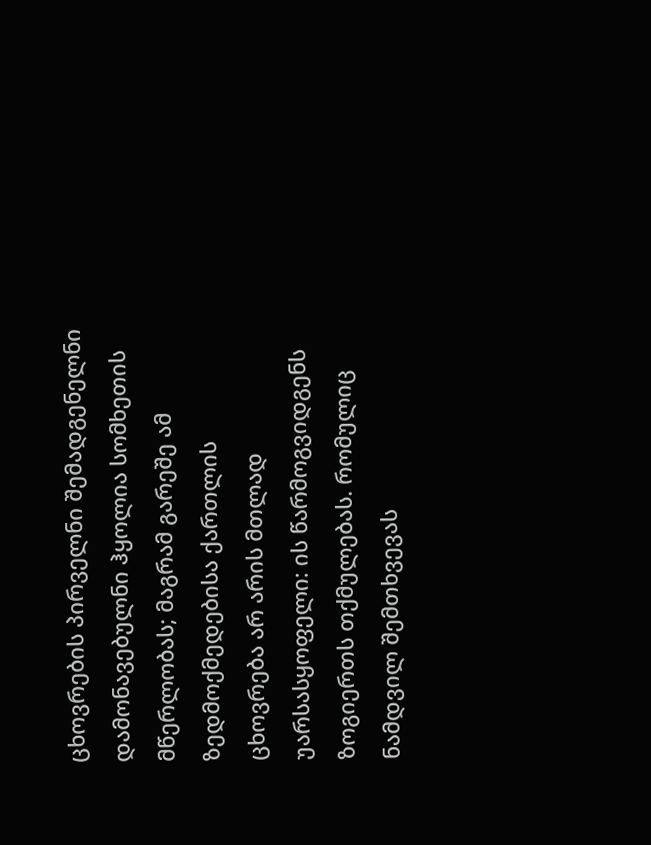ცხოვრების პირველნი შემადგენელნი დამონავებულნი ჰყოლია სომხეთის მწერლობას; მაგრამ გარეშე ამ ზედმოქმედებისა ქართლის ცხოვრება არ არის მთლად უარსასყოფელი: ის წარმოგვიდგენს ზოგიერთს თქმულებას. რომულიც ნამდვილ შემთხვევას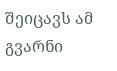შეიცავს ამ გვარნი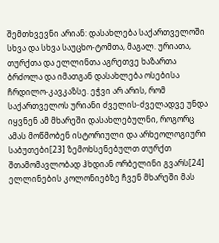შემთხვევნი არიან: დასახლება საქართველოში სხვა და სხვა საუცხო-ტომთა, მაგალ. ურიათა, თურქთა და ელლინთა აგრეთვე ხაზართა ბრძოლა და იმათგან დასახლება ოსებისა ჩრდილო-კავკაზსე. ეჭვი არ არის, რომ საქართველოს ურიანი ძველის-ძველადვე უნდა იყვნენ ამ მხარეში დასახლებულნი, როგორც ამას მოწმობენ ისტორიული და არხეოლოგიური საბუთები[23] ზემოხსენებულთ თურქთ შთამომავლობად ჰხდიან ორბელინი გვარს[24] ელლინების კოლონიებზე ჩვენ მხარეში მას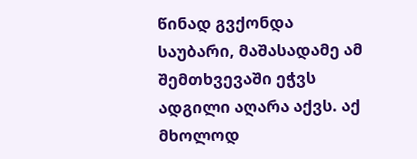წინად გვქონდა საუბარი, მაშასადამე ამ შემთხვევაში ეჭვს ადგილი აღარა აქვს. აქ მხოლოდ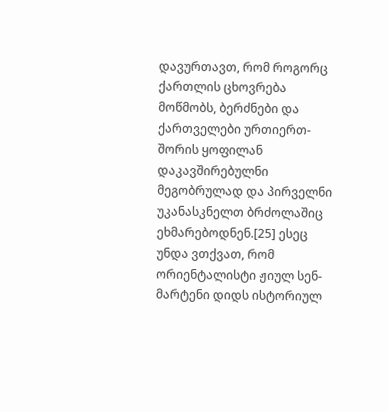დავურთავთ, რომ როგორც ქართლის ცხოვრება მოწმობს, ბერძნები და ქართველები ურთიერთ-შორის ყოფილან დაკავშირებულნი მეგობრულად და პირველნი უკანასკნელთ ბრძოლაშიც ეხმარებოდნენ.[25] ესეც უნდა ვთქვათ, რომ ორიენტალისტი ჟიულ სენ-მარტენი დიდს ისტორიულ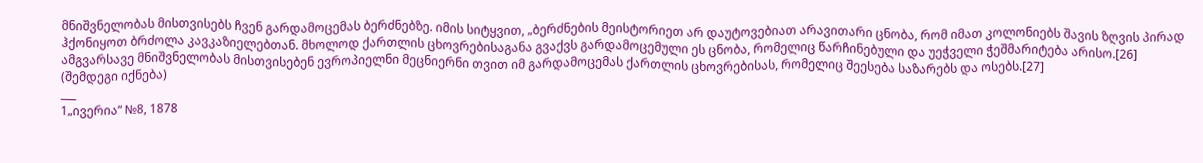მნიშვნელობას მისთვისებს ჩვენ გარდამოცემას ბერძნებზე. იმის სიტყვით, „ბერძნების მეისტორიეთ არ დაუტოვებიათ არავითარი ცნობა, რომ იმათ კოლონიებს შავის ზღვის პირად ჰქონიყოთ ბრძოლა კავკაზიელებთან. მხოლოდ ქართლის ცხოვრებისაგანა გვაქვს გარდამოცემული ეს ცნობა, რომელიც წარჩინებული და უეჭველი ჭეშმარიტება არისო.[26] ამგვარსავე მნიშვნელობას მისთვისებენ ევროპიელნი მეცნიერნი თვით იმ გარდამოცემას ქართლის ცხოვრებისას, რომელიც შეესება საზარებს და ოსებს.[27]
(შემდეგი იქნება)
___
1„ივერია“ №8, 1878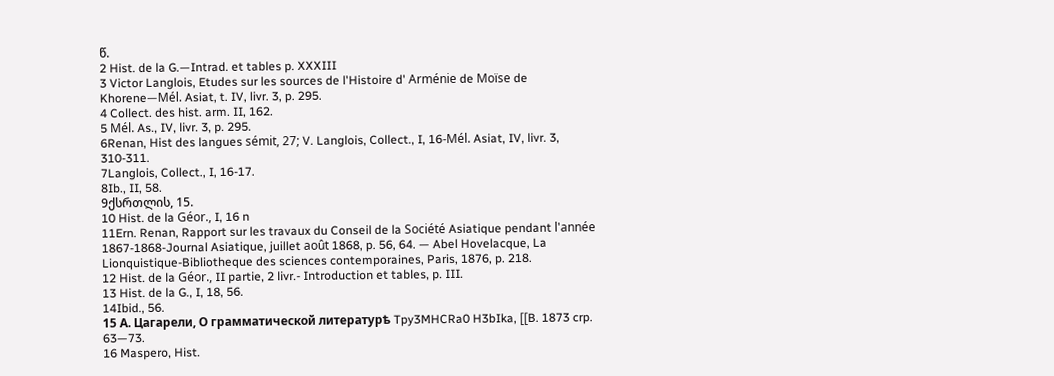წ.
2 Hist. de la G.—Intrad. et tables p. XXXIII
3 Victor Langlois, Etudes sur les sources de l'Histoire d' Arménie de Moïse de Khorene—Mél. Asiat, t. IV, livr. 3, p. 295.
4 Collect. des hist. arm. II, 162.
5 Mél. As., IV, livr. 3, p. 295.
6Renan, Hist des langues sémit, 27; V. Langlois, Collect., I, 16-Mél. Asiat, IV, livr. 3, 310-311.
7Langlois, Collect., I, 16-17.
8Ib., II, 58.
9ქსრთლის, 15.
10 Hist. de la Géor., I, 16 n
11Ern. Renan, Rapport sur les travaux du Conseil de la Société Asiatique pendant l'année 1867-1868-Journal Asiatique, juillet août 1868, p. 56, 64. — Abel Hovelacque, La Lionquistique-Bibliotheque des sciences contemporaines, Paris, 1876, p. 218.
12 Hist. de la Géor., II partie, 2 livr.- Introduction et tables, p. III.
13 Hist. de la G., I, 18, 56.
14Ibid., 56.
15 А. Цагарели, О грамматической литературѣ Tpy3MHCRa0 H3bIka, [[B. 1873 crp. 63—73.
16 Maspero, Hist.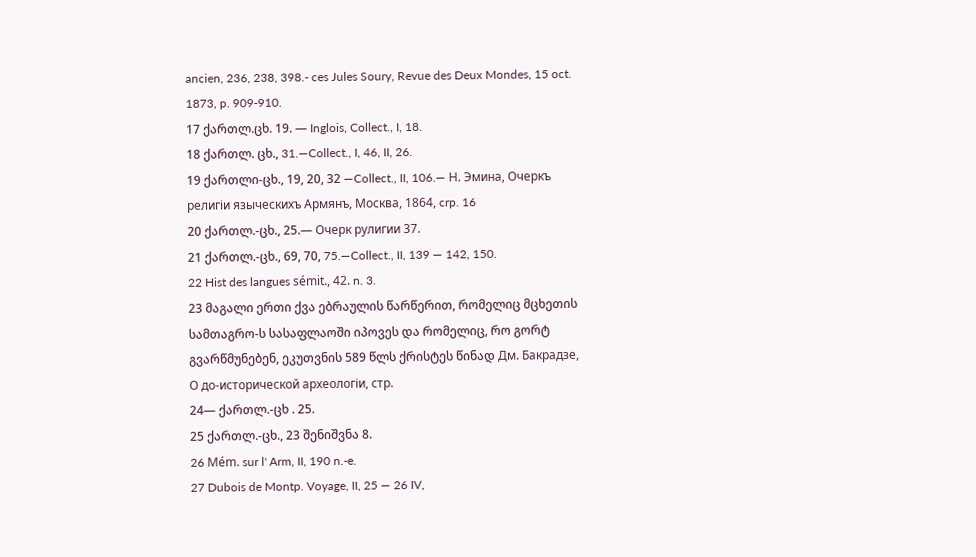ancien, 236, 238, 398.- ces Jules Soury, Revue des Deux Mondes, 15 oct. 1873, p. 909-910.
17 ქართლ.ცხ. 19. — Inglois, Collect., I, 18.
18 ქართლ. ცხ., 31.—Collect., I, 46, II, 26.
19 ქართლი-ცხ., 19, 20, 32 —Collect., II, 106.— Н. Эмина, Очеркъ религіи языческихъ Армянъ, Moсквa, 1864, crp. 16
20 ქართლ.-ცხ., 25.— Очерк рулигии 37.
21 ქართლ.-ცხ., 69, 70, 75.—Collect., II, 139 — 142, 150.
22 Hist des langues sémit., 42. n. 3.
23 მაგალი ერთი ქვა ებრაულის წარწერით, რომელიც მცხეთის სამთაგრო-ს სასაფლაოში იპოვეს და რომელიც, რო გორტ გვარწმუნებენ, ეკუთვნის 589 წლს ქრისტეს წინად Дм. Бакрадзе, О до-исторической археологіи, стр.
24— ქართლ.-ცხ . 25.
25 ქართლ.-ცხ., 23 შენიშვნა 8.
26 Mém. sur l' Arm, II, 190 n.-e.
27 Dubois de Montp. Voyage, II, 25 — 26 IV,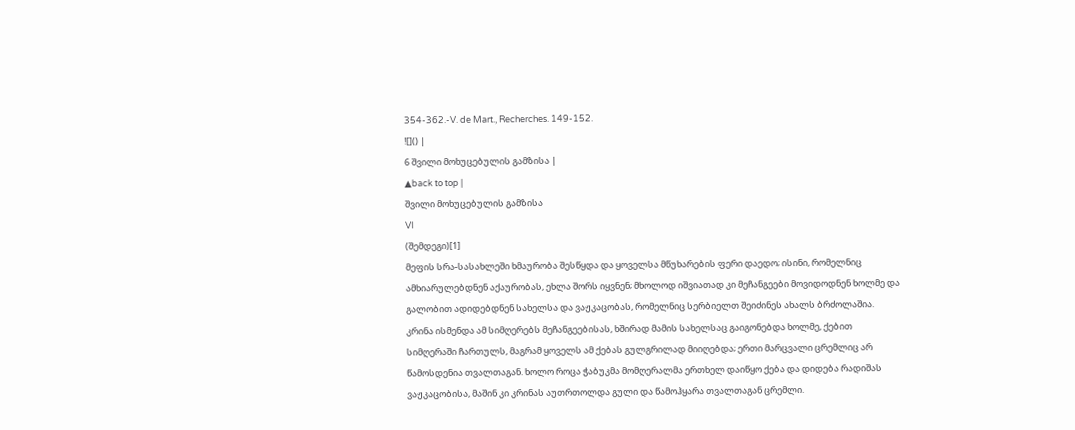354-362.-V. de Mart., Recherches. 149-152.
![]() |
6 შვილი მოხუცებულის გამზისა |
▲back to top |
შვილი მოხუცებულის გამზისა
VI
(შემდეგი)[1]
მეფის სრა-სასახლეში ხმაურობა შესწყდა და ყოველსა მწუხარების ფერი დაედო; ისინი, რომელნიც ამხიარულებდნენ აქაურობას, ეხლა შორს იყვნენ; მხოლოდ იშვიათად კი მეჩანგეები მოვიდოდნენ ხოლმე და გალობით ადიდებდნენ სახელსა და ვაჟკაცობას, რომელნიც სერბიელთ შეიძინეს ახალს ბრძოლაშია.
კრინა ისმენდა ამ სიმღერებს მეჩანგეებისას, ხშირად მამის სახელსაც გაიგონებდა ხოლმე, ქებით სიმღერაში ჩართულს, მაგრამ ყოველს ამ ქებას გულგრილად მიიღებდა; ერთი მარცვალი ცრემლიც არ წამოსდენია თვალთაგან. ხოლო როცა ჭაბუკმა მომღერალმა ერთხელ დაიწყო ქება და დიდება რადიშას ვაჟკაცობისა, მაშინ კი კრინას აუთრთოლდა გული და წამოჰყარა თვალთაგან ცრემლი.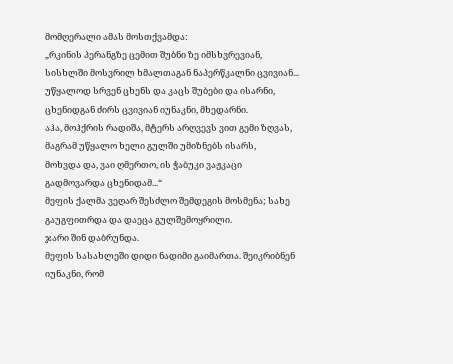მომღერალი ამას მოსთქვამდა:
„რკინის პერანგზე ცემით შუბნი ზე იმსხვრევიან,
სისხლში მოსვრილ ხმალთაგან ნაპერწკალნი ცვივიან...
უწყალოდ სრვენ ცხენს და კაცს შუბები და ისარნი,
ცხენიდგან ძირს ცვივიან იუნაკნი, მხედარნი.
აჰა, მოჰქრის რადიშა, მტერს არღვევს ვით გემი ზღვას,
მაგრამ უწყალო ხელი გულში უმიზნებს ისარს,
მოხვდა და, ვაი ღმერთო, ის ჭაბუკი ვაჟკაცი
გადმოვარდა ცხენიდამ...“
მეფის ქალმა ვეღარ შესძლო შემდეგის მოსმენა; სახე გაუგფითრდა და დაეცა გულშემოყრილი.
ჯარი შინ დაბრუნდა.
მეფის სასახლეში დიდი ნადიმი გაიმართა. შეიკრიბნენ იუნაკნი, რომ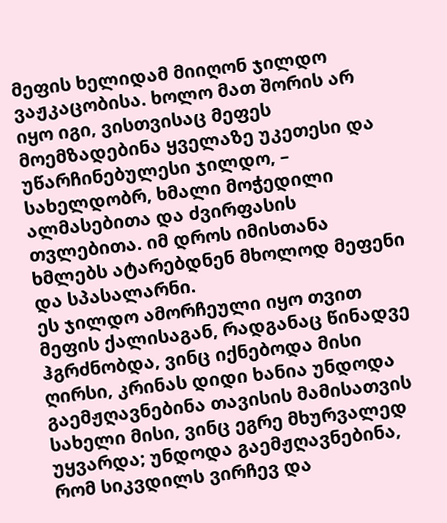მეფის ხელიდამ მიიღონ ჯილდო ვაჟკაცობისა. ხოლო მათ შორის არ იყო იგი, ვისთვისაც მეფეს მოემზადებინა ყველაზე უკეთესი და უწარჩინებულესი ჯილდო, – სახელდობრ, ხმალი მოჭედილი ალმასებითა და ძვირფასის თვლებითა. იმ დროს იმისთანა ხმლებს ატარებდნენ მხოლოდ მეფენი და სპასალარნი.
ეს ჯილდო ამორჩეული იყო თვით მეფის ქალისაგან, რადგანაც წინადვე ჰგრძნობდა, ვინც იქნებოდა მისი ღირსი, კრინას დიდი ხანია უნდოდა გაემჟღავნებინა თავისის მამისათვის სახელი მისი, ვინც ეგრე მხურვალედ უყვარდა; უნდოდა გაემჟღავნებინა, რომ სიკვდილს ვირჩევ და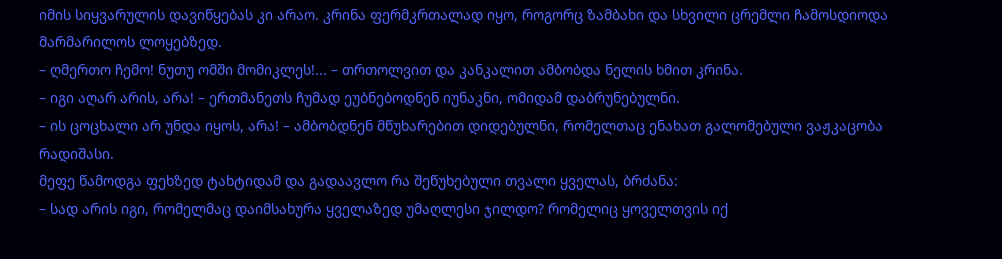იმის სიყვარულის დავიწყებას კი არაო. კრინა ფერმკრთალად იყო, როგორც ზამბახი და სხვილი ცრემლი ჩამოსდიოდა მარმარილოს ლოყებზედ.
– ღმერთო ჩემო! ნუთუ ომში მომიკლეს!... – თრთოლვით და კანკალით ამბობდა ნელის ხმით კრინა.
– იგი აღარ არის, არა! – ერთმანეთს ჩუმად ეუბნებოდნენ იუნაკნი, ომიდამ დაბრუნებულნი.
– ის ცოცხალი არ უნდა იყოს, არა! – ამბობდნენ მწუხარებით დიდებულნი, რომელთაც ენახათ გალომებული ვაჟკაცობა რადიშასი.
მეფე წამოდგა ფეხზედ ტახტიდამ და გადაავლო რა შეწუხებული თვალი ყველას, ბრძანა:
– სად არის იგი, რომელმაც დაიმსახურა ყველაზედ უმაღლესი ჯილდო? რომელიც ყოველთვის იქ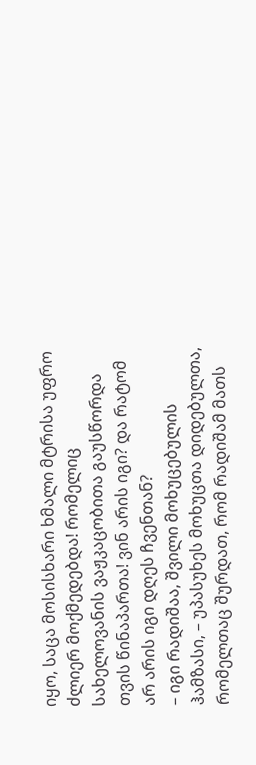იყო, საცა მოსისხარი ხმალი მტრისა უფრო ძლიერ მოქმედებდა! რომელიც სახელოვანის ვაჟკაცობითა გაუსწორდა თვის წინაპართა! ვინ არის იგი? და რატომ არ არის იგი დღეს ჩვენთან?
– იგი რადიშაა, შვილი მოხუცებულის ჰამზასი, – უპასუხეს მოხუცთა დიდებულთა, რომელთაც შურდათ, რომ რადიშამ მათს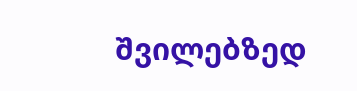შვილებზედ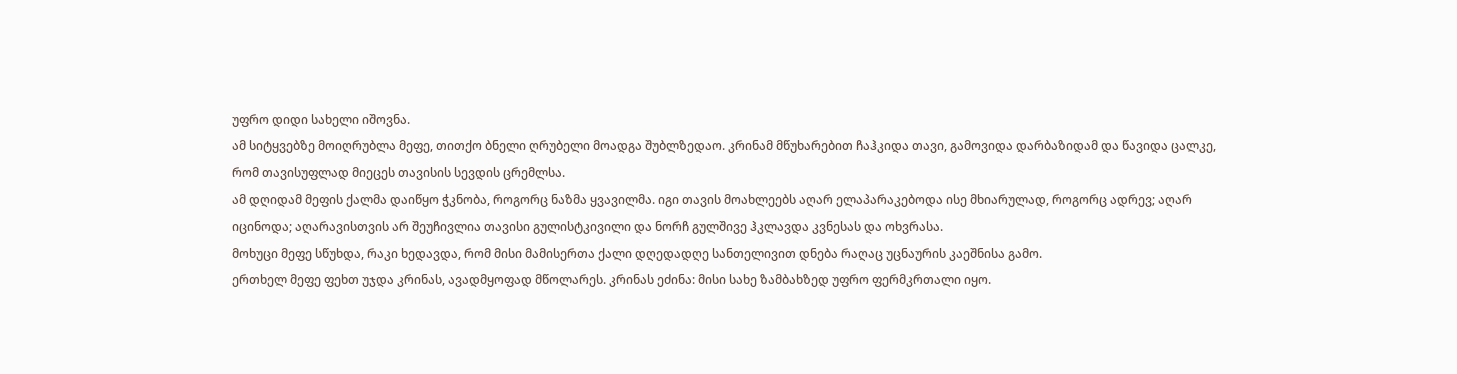უფრო დიდი სახელი იშოვნა.
ამ სიტყვებზე მოიღრუბლა მეფე, თითქო ბნელი ღრუბელი მოადგა შუბლზედაო. კრინამ მწუხარებით ჩაჰკიდა თავი, გამოვიდა დარბაზიდამ და წავიდა ცალკე, რომ თავისუფლად მიეცეს თავისის სევდის ცრემლსა.
ამ დღიდამ მეფის ქალმა დაიწყო ჭკნობა, როგორც ნაზმა ყვავილმა. იგი თავის მოახლეებს აღარ ელაპარაკებოდა ისე მხიარულად, როგორც ადრევ; აღარ იცინოდა; აღარავისთვის არ შეუჩივლია თავისი გულისტკივილი და ნორჩ გულშივე ჰკლავდა კვნესას და ოხვრასა.
მოხუცი მეფე სწუხდა, რაკი ხედავდა, რომ მისი მამისერთა ქალი დღედადღე სანთელივით დნება რაღაც უცნაურის კაეშნისა გამო.
ერთხელ მეფე ფეხთ უჯდა კრინას, ავადმყოფად მწოლარეს. კრინას ეძინა: მისი სახე ზამბახზედ უფრო ფერმკრთალი იყო.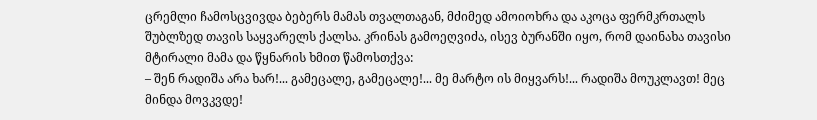ცრემლი ჩამოსცვივდა ბებერს მამას თვალთაგან, მძიმედ ამოიოხრა და აკოცა ფერმკრთალს შუბლზედ თავის საყვარელს ქალსა. კრინას გამოეღვიძა, ისევ ბურანში იყო, რომ დაინახა თავისი მტირალი მამა და წყნარის ხმით წამოსთქვა:
– შენ რადიშა არა ხარ!... გამეცალე, გამეცალე!... მე მარტო ის მიყვარს!... რადიშა მოუკლავთ! მეც მინდა მოვკვდე!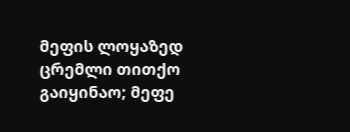მეფის ლოყაზედ ცრემლი თითქო გაიყინაო; მეფე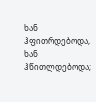ხან ჰფითრდებოდა, ხან ჰწითლდებოდა;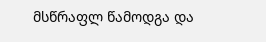მსწრაფლ წამოდგა და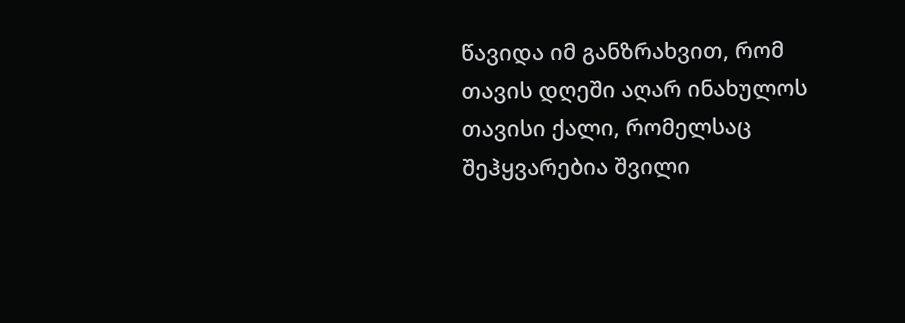წავიდა იმ განზრახვით, რომ თავის დღეში აღარ ინახულოს თავისი ქალი, რომელსაც შეჰყვარებია შვილი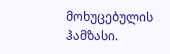მოხუცებულის ჰამზასი.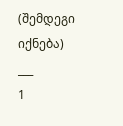(შემდეგი იქნება)
___
1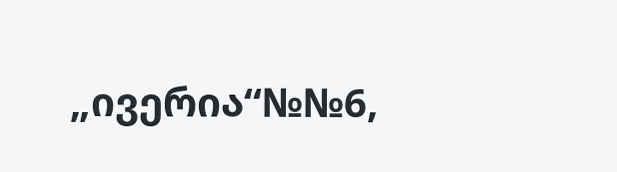„ივერია“№№6,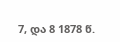7, და 8 1878 წ.